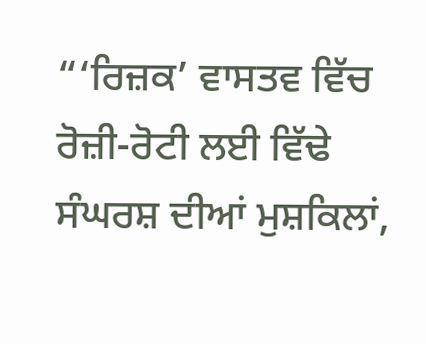“‘ਰਿਜ਼ਕ’ ਵਾਸਤਵ ਵਿੱਚ ਰੋਜ਼ੀ-ਰੋਟੀ ਲਈ ਵਿੱਢੇ ਸੰਘਰਸ਼ ਦੀਆਂ ਮੁਸ਼ਕਿਲਾਂ,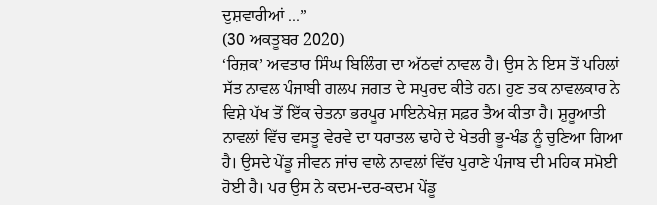ਦੁਸ਼ਵਾਰੀਆਂ ...”
(30 ਅਕਤੂਬਰ 2020)
‘ਰਿਜ਼ਕ’ ਅਵਤਾਰ ਸਿੰਘ ਬਿਲਿੰਗ ਦਾ ਅੱਠਵਾਂ ਨਾਵਲ ਹੈ। ਉਸ ਨੇ ਇਸ ਤੋਂ ਪਹਿਲਾਂ ਸੱਤ ਨਾਵਲ ਪੰਜਾਬੀ ਗਲਪ ਜਗਤ ਦੇ ਸਪੁਰਦ ਕੀਤੇ ਹਨ। ਹੁਣ ਤਕ ਨਾਵਲਕਾਰ ਨੇ ਵਿਸ਼ੇ ਪੱਖ ਤੋਂ ਇੱਕ ਚੇਤਨਾ ਭਰਪੂਰ ਮਾਇਨੇਖੇਜ਼ ਸਫ਼ਰ ਤੈਅ ਕੀਤਾ ਹੈ। ਸ਼ੁਰੂਆਤੀ ਨਾਵਲਾਂ ਵਿੱਚ ਵਸਤੂ ਵੇਰਵੇ ਦਾ ਧਰਾਤਲ ਢਾਹੇ ਦੇ ਖੇਤਰੀ ਭੂ-ਖੰਡ ਨੂੰ ਚੁਣਿਆ ਗਿਆ ਹੈ। ਉਸਦੇ ਪੇਂਡੂ ਜੀਵਨ ਜਾਂਚ ਵਾਲੇ ਨਾਵਲਾਂ ਵਿੱਚ ਪੁਰਾਣੇ ਪੰਜਾਬ ਦੀ ਮਹਿਕ ਸਮੋਈ ਹੋਈ ਹੈ। ਪਰ ਉਸ ਨੇ ਕਦਮ-ਦਰ-ਕਦਮ ਪੇਂਡੂ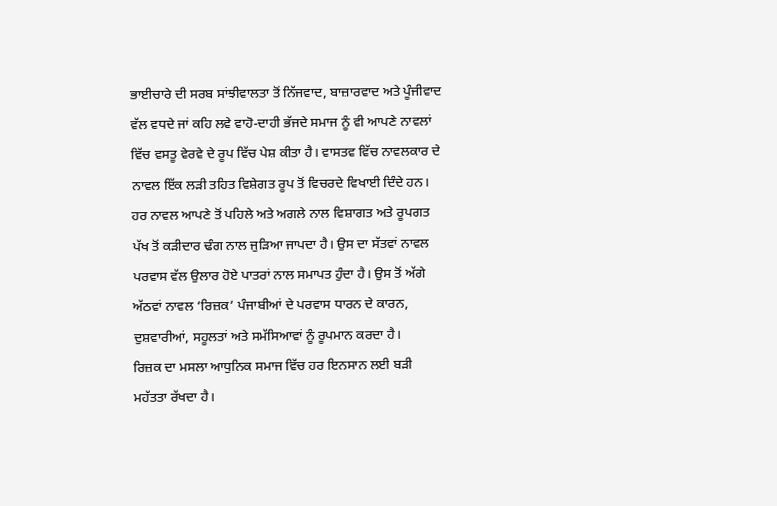ਭਾਈਚਾਰੇ ਦੀ ਸਰਬ ਸਾਂਝੀਵਾਲਤਾ ਤੋਂ ਨਿੱਜਵਾਦ, ਬਾਜ਼ਾਰਵਾਦ ਅਤੇ ਪੂੰਜੀਵਾਦ ਵੱਲ ਵਧਦੇ ਜਾਂ ਕਹਿ ਲਵੇ ਵਾਹੋ-ਦਾਹੀ ਭੱਜਦੇ ਸਮਾਜ ਨੂੰ ਵੀ ਆਪਣੇ ਨਾਵਲਾਂ ਵਿੱਚ ਵਸਤੂ ਵੇਰਵੇ ਦੇ ਰੂਪ ਵਿੱਚ ਪੇਸ਼ ਕੀਤਾ ਹੈ। ਵਾਸਤਵ ਵਿੱਚ ਨਾਵਲਕਾਰ ਦੇ ਨਾਵਲ ਇੱਕ ਲੜੀ ਤਹਿਤ ਵਿਸ਼ੇਗਤ ਰੂਪ ਤੋਂ ਵਿਚਰਦੇ ਵਿਖਾਈ ਦਿੰਦੇ ਹਨ। ਹਰ ਨਾਵਲ ਆਪਣੇ ਤੋਂ ਪਹਿਲੇ ਅਤੇ ਅਗਲੇ ਨਾਲ ਵਿਸ਼ਾਗਤ ਅਤੇ ਰੂਪਗਤ ਪੱਖ ਤੋਂ ਕੜੀਦਾਰ ਢੰਗ ਨਾਲ ਜੁੜਿਆ ਜਾਪਦਾ ਹੈ। ਉਸ ਦਾ ਸੱਤਵਾਂ ਨਾਵਲ ਪਰਵਾਸ ਵੱਲ ਉਲਾਰ ਹੋਏ ਪਾਤਰਾਂ ਨਾਲ ਸਮਾਪਤ ਹੁੰਦਾ ਹੈ। ਉਸ ਤੋਂ ਅੱਗੇ ਅੱਠਵਾਂ ਨਾਵਲ ‘ਰਿਜ਼ਕ’ ਪੰਜਾਬੀਆਂ ਦੇ ਪਰਵਾਸ ਧਾਰਨ ਦੇ ਕਾਰਨ, ਦੁਸ਼ਵਾਰੀਆਂ, ਸਹੂਲਤਾਂ ਅਤੇ ਸਮੱਸਿਆਵਾਂ ਨੂੰ ਰੂਪਮਾਨ ਕਰਦਾ ਹੈ।
ਰਿਜ਼ਕ ਦਾ ਮਸਲਾ ਆਧੁਨਿਕ ਸਮਾਜ ਵਿੱਚ ਹਰ ਇਨਸਾਨ ਲਈ ਬੜੀ ਮਹੱਤਤਾ ਰੱਖਦਾ ਹੈ।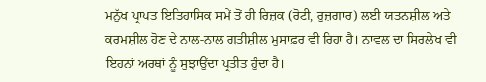ਮਨੁੱਖ ਪ੍ਰਾਪਤ ਇਤਿਹਾਸਿਕ ਸਮੇਂ ਤੋਂ ਹੀ ਰਿਜ਼ਕ (ਰੋਟੀ, ਰੁਜ਼ਗਾਰ) ਲਈ ਯਤਨਸ਼ੀਲ ਅਤੇ ਕਰਮਸ਼ੀਲ ਹੋਣ ਦੇ ਨਾਲ-ਨਾਲ ਗਤੀਸ਼ੀਲ ਮੁਸਾਫ਼ਰ ਵੀ ਰਿਹਾ ਹੈ। ਨਾਵਲ ਦਾ ਸਿਰਲੇਖ ਵੀ ਇਹਨਾਂ ਅਰਥਾਂ ਨੂੰ ਸੁਝਾਉਂਦਾ ਪ੍ਰਤੀਤ ਹੁੰਦਾ ਹੈ।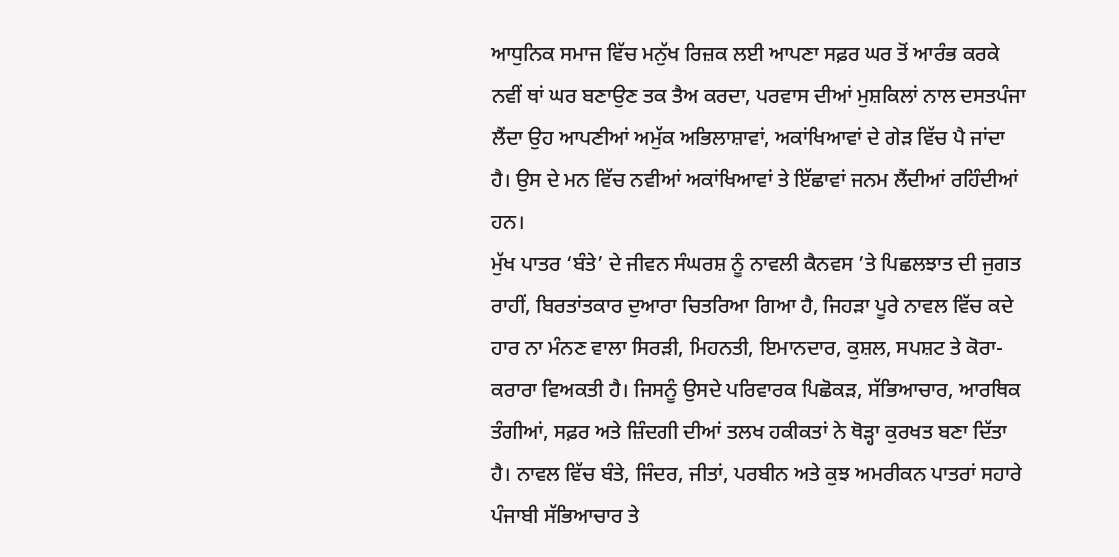ਆਧੁਨਿਕ ਸਮਾਜ ਵਿੱਚ ਮਨੁੱਖ ਰਿਜ਼ਕ ਲਈ ਆਪਣਾ ਸਫ਼ਰ ਘਰ ਤੋਂ ਆਰੰਭ ਕਰਕੇ ਨਵੀਂ ਥਾਂ ਘਰ ਬਣਾਉਣ ਤਕ ਤੈਅ ਕਰਦਾ, ਪਰਵਾਸ ਦੀਆਂ ਮੁਸ਼ਕਿਲਾਂ ਨਾਲ ਦਸਤਪੰਜਾ ਲੈਂਦਾ ਉਹ ਆਪਣੀਆਂ ਅਮੁੱਕ ਅਭਿਲਾਸ਼ਾਵਾਂ, ਅਕਾਂਖਿਆਵਾਂ ਦੇ ਗੇੜ ਵਿੱਚ ਪੈ ਜਾਂਦਾ ਹੈ। ਉਸ ਦੇ ਮਨ ਵਿੱਚ ਨਵੀਆਂ ਅਕਾਂਖਿਆਵਾਂ ਤੇ ਇੱਛਾਵਾਂ ਜਨਮ ਲੈਂਦੀਆਂ ਰਹਿੰਦੀਆਂ ਹਨ।
ਮੁੱਖ ਪਾਤਰ ‘ਬੰਤੇ’ ਦੇ ਜੀਵਨ ਸੰਘਰਸ਼ ਨੂੰ ਨਾਵਲੀ ਕੈਨਵਸ ’ਤੇ ਪਿਛਲਝਾਤ ਦੀ ਜੁਗਤ ਰਾਹੀਂ, ਬਿਰਤਾਂਤਕਾਰ ਦੁਆਰਾ ਚਿਤਰਿਆ ਗਿਆ ਹੈ, ਜਿਹੜਾ ਪੂਰੇ ਨਾਵਲ ਵਿੱਚ ਕਦੇ ਹਾਰ ਨਾ ਮੰਨਣ ਵਾਲਾ ਸਿਰੜੀ, ਮਿਹਨਤੀ, ਇਮਾਨਦਾਰ, ਕੁਸ਼ਲ, ਸਪਸ਼ਟ ਤੇ ਕੋਰਾ-ਕਰਾਰਾ ਵਿਅਕਤੀ ਹੈ। ਜਿਸਨੂੰ ਉਸਦੇ ਪਰਿਵਾਰਕ ਪਿਛੋਕੜ, ਸੱਭਿਆਚਾਰ, ਆਰਥਿਕ ਤੰਗੀਆਂ, ਸਫ਼ਰ ਅਤੇ ਜ਼ਿੰਦਗੀ ਦੀਆਂ ਤਲਖ ਹਕੀਕਤਾਂ ਨੇ ਥੋੜ੍ਹਾ ਕੁਰਖਤ ਬਣਾ ਦਿੱਤਾ ਹੈ। ਨਾਵਲ ਵਿੱਚ ਬੰਤੇ, ਜਿੰਦਰ, ਜੀਤਾਂ, ਪਰਬੀਨ ਅਤੇ ਕੁਝ ਅਮਰੀਕਨ ਪਾਤਰਾਂ ਸਹਾਰੇ ਪੰਜਾਬੀ ਸੱਭਿਆਚਾਰ ਤੇ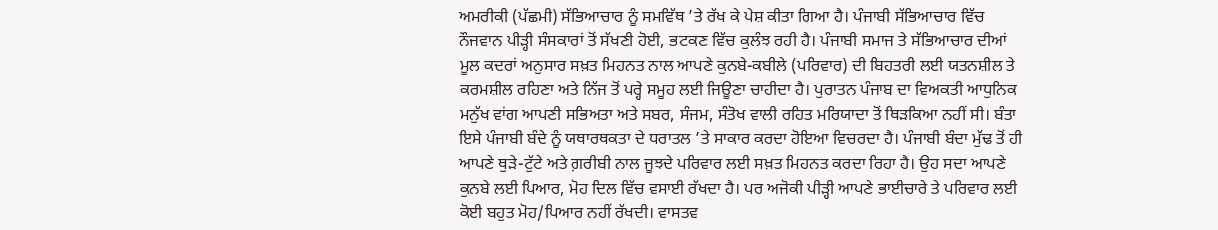ਅਮਰੀਕੀ (ਪੱਛਮੀ) ਸੱਭਿਆਚਾਰ ਨੂੰ ਸਮਵਿੱਥ ’ਤੇ ਰੱਖ ਕੇ ਪੇਸ਼ ਕੀਤਾ ਗਿਆ ਹੈ। ਪੰਜਾਬੀ ਸੱਭਿਆਚਾਰ ਵਿੱਚ ਨੌਜਵਾਨ ਪੀੜ੍ਹੀ ਸੰਸਕਾਰਾਂ ਤੋਂ ਸੱਖਣੀ ਹੋਈ, ਭਟਕਣ ਵਿੱਚ ਕੁਲੰਝ ਰਹੀ ਹੈ। ਪੰਜਾਬੀ ਸਮਾਜ ਤੇ ਸੱਭਿਆਚਾਰ ਦੀਆਂ ਮੂਲ ਕਦਰਾਂ ਅਨੁਸਾਰ ਸਖ਼ਤ ਮਿਹਨਤ ਨਾਲ ਆਪਣੇ ਕੁਨਬੇ-ਕਬੀਲੇ (ਪਰਿਵਾਰ) ਦੀ ਬਿਹਤਰੀ ਲਈ ਯਤਨਸ਼ੀਲ ਤੇ ਕਰਮਸ਼ੀਲ ਰਹਿਣਾ ਅਤੇ ਨਿੱਜ ਤੋਂ ਪਰ੍ਹੇ ਸਮੂਹ ਲਈ ਜਿਊਣਾ ਚਾਹੀਦਾ ਹੈ। ਪੁਰਾਤਨ ਪੰਜਾਬ ਦਾ ਵਿਅਕਤੀ ਆਧੁਨਿਕ ਮਨੁੱਖ ਵਾਂਗ ਆਪਣੀ ਸਭਿਅਤਾ ਅਤੇ ਸਬਰ, ਸੰਜਮ, ਸੰਤੋਖ ਵਾਲੀ ਰਹਿਤ ਮਰਿਯਾਦਾ ਤੋਂ ਥਿੜਕਿਆ ਨਹੀਂ ਸੀ। ਬੰਤਾ ਇਸੇ ਪੰਜਾਬੀ ਬੰਦੇ ਨੂੰ ਯਥਾਰਥਕਤਾ ਦੇ ਧਰਾਤਲ ’ਤੇ ਸਾਕਾਰ ਕਰਦਾ ਹੋਇਆ ਵਿਚਰਦਾ ਹੈ। ਪੰਜਾਬੀ ਬੰਦਾ ਮੁੱਢ ਤੋਂ ਹੀ ਆਪਣੇ ਥੁੜੇ-ਟੁੱਟੇ ਅਤੇ ਗ਼ਰੀਬੀ ਨਾਲ ਜੂਝਦੇ ਪਰਿਵਾਰ ਲਈ ਸਖ਼ਤ ਮਿਹਨਤ ਕਰਦਾ ਰਿਹਾ ਹੈ। ਉਹ ਸਦਾ ਆਪਣੇ ਕੁਨਬੇ ਲਈ ਪਿਆਰ, ਮੋਹ ਦਿਲ ਵਿੱਚ ਵਸਾਈ ਰੱਖਦਾ ਹੈ। ਪਰ ਅਜੋਕੀ ਪੀੜ੍ਹੀ ਆਪਣੇ ਭਾਈਚਾਰੇ ਤੇ ਪਰਿਵਾਰ ਲਈ ਕੋਈ ਬਹੁਤ ਮੋਹ/ਪਿਆਰ ਨਹੀਂ ਰੱਖਦੀ। ਵਾਸਤਵ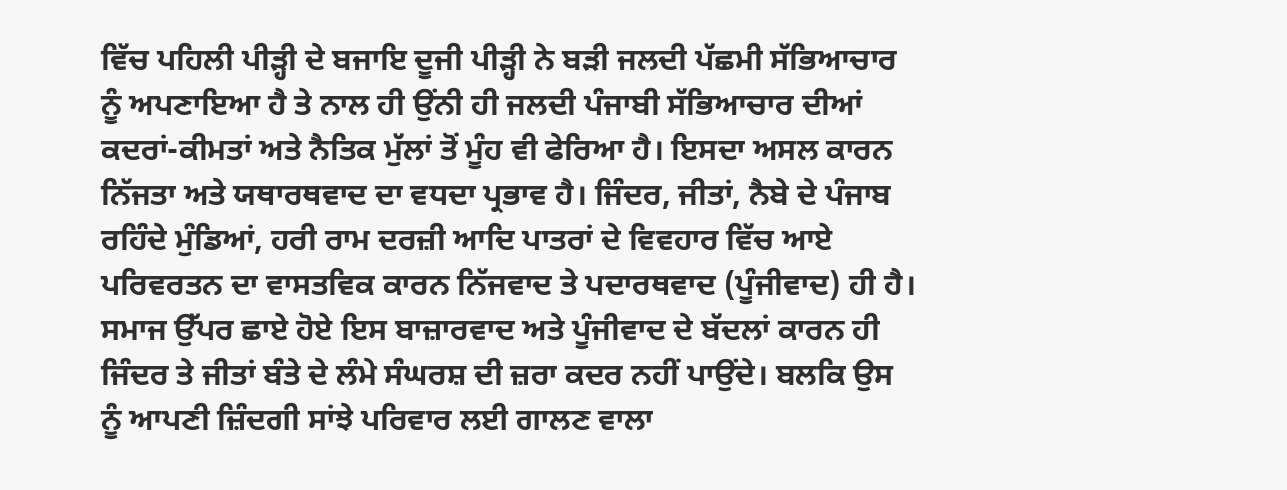ਵਿੱਚ ਪਹਿਲੀ ਪੀੜ੍ਹੀ ਦੇ ਬਜਾਇ ਦੂਜੀ ਪੀੜ੍ਹੀ ਨੇ ਬੜੀ ਜਲਦੀ ਪੱਛਮੀ ਸੱਭਿਆਚਾਰ ਨੂੰ ਅਪਣਾਇਆ ਹੈ ਤੇ ਨਾਲ ਹੀ ਉਂਨੀ ਹੀ ਜਲਦੀ ਪੰਜਾਬੀ ਸੱਭਿਆਚਾਰ ਦੀਆਂ ਕਦਰਾਂ-ਕੀਮਤਾਂ ਅਤੇ ਨੈਤਿਕ ਮੁੱਲਾਂ ਤੋਂ ਮੂੰਹ ਵੀ ਫੇਰਿਆ ਹੈ। ਇਸਦਾ ਅਸਲ ਕਾਰਨ ਨਿੱਜਤਾ ਅਤੇ ਯਥਾਰਥਵਾਦ ਦਾ ਵਧਦਾ ਪ੍ਰਭਾਵ ਹੈ। ਜਿੰਦਰ, ਜੀਤਾਂ, ਨੈਬੇ ਦੇ ਪੰਜਾਬ ਰਹਿੰਦੇ ਮੁੰਡਿਆਂ, ਹਰੀ ਰਾਮ ਦਰਜ਼ੀ ਆਦਿ ਪਾਤਰਾਂ ਦੇ ਵਿਵਹਾਰ ਵਿੱਚ ਆਏ ਪਰਿਵਰਤਨ ਦਾ ਵਾਸਤਵਿਕ ਕਾਰਨ ਨਿੱਜਵਾਦ ਤੇ ਪਦਾਰਥਵਾਦ (ਪੂੰਜੀਵਾਦ) ਹੀ ਹੈ। ਸਮਾਜ ਉੱਪਰ ਛਾਏ ਹੋਏ ਇਸ ਬਾਜ਼ਾਰਵਾਦ ਅਤੇ ਪੂੰਜੀਵਾਦ ਦੇ ਬੱਦਲਾਂ ਕਾਰਨ ਹੀ ਜਿੰਦਰ ਤੇ ਜੀਤਾਂ ਬੰਤੇ ਦੇ ਲੰਮੇ ਸੰਘਰਸ਼ ਦੀ ਜ਼ਰਾ ਕਦਰ ਨਹੀਂ ਪਾਉਂਦੇ। ਬਲਕਿ ਉਸ ਨੂੰ ਆਪਣੀ ਜ਼ਿੰਦਗੀ ਸਾਂਝੇ ਪਰਿਵਾਰ ਲਈ ਗਾਲਣ ਵਾਲਾ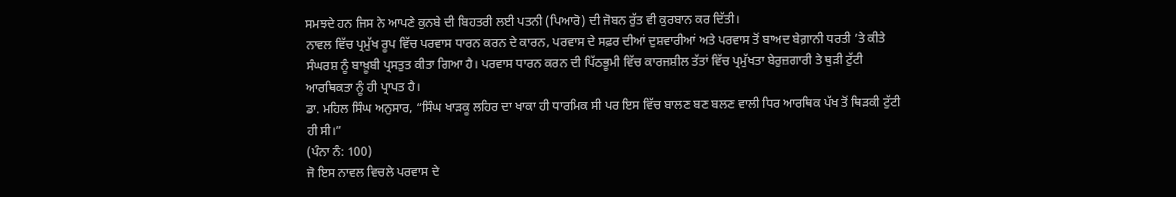ਸਮਝਦੇ ਹਨ ਜਿਸ ਨੇ ਆਪਣੇ ਕੁਨਬੇ ਦੀ ਬਿਹਤਰੀ ਲਈ ਪਤਨੀ (ਪਿਆਰੋ) ਦੀ ਜੋਬਨ ਰੁੱਤ ਵੀ ਕੁਰਬਾਨ ਕਰ ਦਿੱਤੀ।
ਨਾਵਲ ਵਿੱਚ ਪ੍ਰਮੁੱਖ ਰੂਪ ਵਿੱਚ ਪਰਵਾਸ ਧਾਰਨ ਕਰਨ ਦੇ ਕਾਰਨ, ਪਰਵਾਸ ਦੇ ਸਫ਼ਰ ਦੀਆਂ ਦੁਸ਼ਵਾਰੀਆਂ ਅਤੇ ਪਰਵਾਸ ਤੋਂ ਬਾਅਦ ਬੇਗ਼ਾਨੀ ਧਰਤੀ ’ਤੇ ਕੀਤੇ ਸੰਘਰਸ਼ ਨੂੰ ਬਾਖ਼ੂਬੀ ਪ੍ਰਸਤੁਤ ਕੀਤਾ ਗਿਆ ਹੈ। ਪਰਵਾਸ ਧਾਰਨ ਕਰਨ ਦੀ ਪਿੱਠਭੂਮੀ ਵਿੱਚ ਕਾਰਜਸ਼ੀਲ ਤੱਤਾਂ ਵਿੱਚ ਪ੍ਰਮੁੱਖਤਾ ਬੇਰੁਜ਼ਗਾਰੀ ਤੇ ਥੁੜੀ ਟੁੱਟੀ ਆਰਥਿਕਤਾ ਨੂੰ ਹੀ ਪ੍ਰਾਪਤ ਹੈ।
ਡਾ. ਮਹਿਲ ਸਿੰਘ ਅਨੁਸਾਰ, “ਸਿੰਘ ਖਾੜਕੂ ਲਹਿਰ ਦਾ ਖਾਕਾ ਹੀ ਧਾਰਮਿਕ ਸੀ ਪਰ ਇਸ ਵਿੱਚ ਬਾਲਣ ਬਣ ਬਲਣ ਵਾਲੀ ਧਿਰ ਆਰਥਿਕ ਪੱਖ ਤੋਂ ਥਿੜਕੀ ਟੁੱਟੀ ਹੀ ਸੀ।”
(ਪੰਨਾ ਨੰ: 100)
ਜੋ ਇਸ ਨਾਵਲ ਵਿਚਲੇ ਪਰਵਾਸ ਦੇ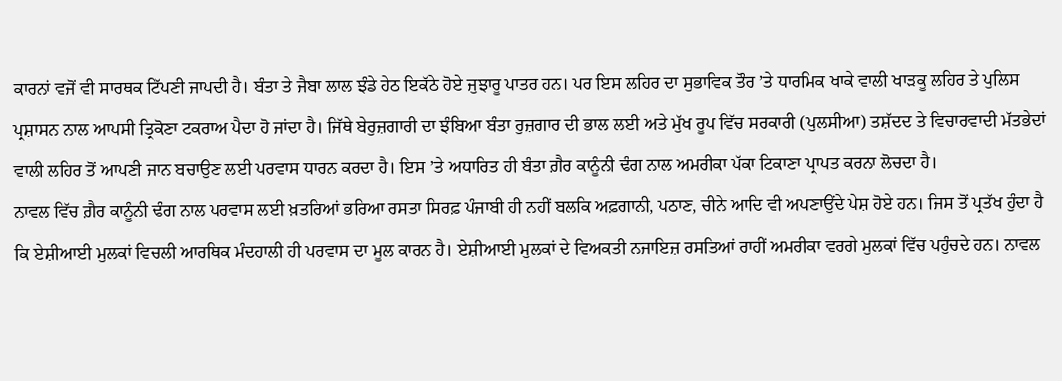ਕਾਰਨਾਂ ਵਜੋਂ ਵੀ ਸਾਰਥਕ ਟਿੱਪਣੀ ਜਾਪਦੀ ਹੈ। ਬੰਤਾ ਤੇ ਜੈਬਾ ਲਾਲ ਝੰਡੇ ਹੇਠ ਇਕੱਠੇ ਹੋਏ ਜੁਝਾਰੂ ਪਾਤਰ ਹਨ। ਪਰ ਇਸ ਲਹਿਰ ਦਾ ਸੁਭਾਵਿਕ ਤੌਰ ’ਤੇ ਧਾਰਮਿਕ ਖਾਕੇ ਵਾਲੀ ਖਾੜਕੂ ਲਹਿਰ ਤੇ ਪੁਲਿਸ ਪ੍ਰਸ਼ਾਸਨ ਨਾਲ ਆਪਸੀ ਤ੍ਰਿਕੋਣਾ ਟਕਰਾਅ ਪੈਦਾ ਹੋ ਜਾਂਦਾ ਹੈ। ਜਿੱਥੇ ਬੇਰੁਜ਼ਗਾਰੀ ਦਾ ਝੰਬਿਆ ਬੰਤਾ ਰੁਜ਼ਗਾਰ ਦੀ ਭਾਲ ਲਈ ਅਤੇ ਮੁੱਖ ਰੂਪ ਵਿੱਚ ਸਰਕਾਰੀ (ਪੁਲਸੀਆ) ਤਸ਼ੱਦਦ ਤੇ ਵਿਚਾਰਵਾਦੀ ਮੱਤਭੇਦਾਂ ਵਾਲੀ ਲਹਿਰ ਤੋਂ ਆਪਣੀ ਜਾਨ ਬਚਾਉਣ ਲਈ ਪਰਵਾਸ ਧਾਰਨ ਕਰਦਾ ਹੈ। ਇਸ ’ਤੇ ਅਧਾਰਿਤ ਹੀ ਬੰਤਾ ਗ਼ੈਰ ਕਾਨੂੰਨੀ ਢੰਗ ਨਾਲ ਅਮਰੀਕਾ ਪੱਕਾ ਟਿਕਾਣਾ ਪ੍ਰਾਪਤ ਕਰਨਾ ਲੋਚਦਾ ਹੈ।
ਨਾਵਲ ਵਿੱਚ ਗ਼ੈਰ ਕਾਨੂੰਨੀ ਢੰਗ ਨਾਲ ਪਰਵਾਸ ਲਈ ਖ਼ਤਰਿਆਂ ਭਰਿਆ ਰਸਤਾ ਸਿਰਫ਼ ਪੰਜਾਬੀ ਹੀ ਨਹੀਂ ਬਲਕਿ ਅਫ਼ਗਾਨੀ, ਪਠਾਣ, ਚੀਨੇ ਆਦਿ ਵੀ ਅਪਣਾਉਂਦੇ ਪੇਸ਼ ਹੋਏ ਹਨ। ਜਿਸ ਤੋਂ ਪ੍ਰਤੱਖ ਹੁੰਦਾ ਹੈ ਕਿ ਏਸ਼ੀਆਈ ਮੁਲਕਾਂ ਵਿਚਲੀ ਆਰਥਿਕ ਮੰਦਹਾਲੀ ਹੀ ਪਰਵਾਸ ਦਾ ਮੂਲ ਕਾਰਨ ਹੈ। ਏਸ਼ੀਆਈ ਮੁਲਕਾਂ ਦੇ ਵਿਅਕਤੀ ਨਜਾਇਜ਼ ਰਸਤਿਆਂ ਰਾਹੀਂ ਅਮਰੀਕਾ ਵਰਗੇ ਮੁਲਕਾਂ ਵਿੱਚ ਪਹੁੰਚਦੇ ਹਨ। ਨਾਵਲ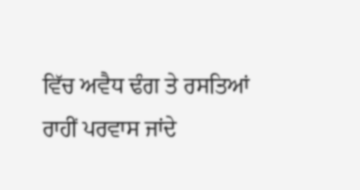ਵਿੱਚ ਅਵੈਧ ਢੰਗ ਤੇ ਰਸਤਿਆਂ ਰਾਹੀਂ ਪਰਵਾਸ ਜਾਂਦੇ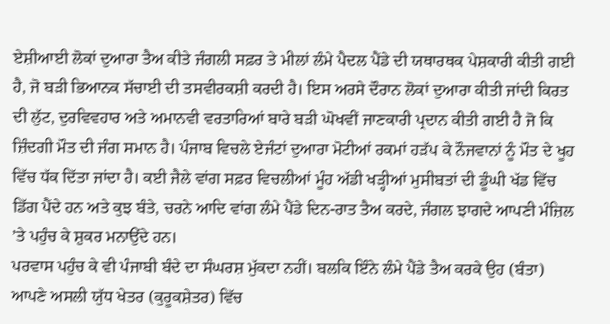ਏਸ਼ੀਆਈ ਲੋਕਾਂ ਦੁਆਰਾ ਤੈਅ ਕੀਤੇ ਜੰਗਲੀ ਸਫ਼ਰ ਤੇ ਮੀਲਾਂ ਲੰਮੇ ਪੈਦਲ ਪੈਂਡੇ ਦੀ ਯਥਾਰਥਕ ਪੇਸ਼ਕਾਰੀ ਕੀਤੀ ਗਈ ਹੈ, ਜੋ ਬੜੀ ਭਿਆਨਕ ਸੱਚਾਈ ਦੀ ਤਸਵੀਰਕਸ਼ੀ ਕਰਦੀ ਹੈ। ਇਸ ਅਰਸੇ ਦੌਰਾਨ ਲੋਕਾਂ ਦੁਆਰਾ ਕੀਤੀ ਜਾਂਦੀ ਕਿਰਤ ਦੀ ਲੁੱਟ, ਦੁਰਵਿਵਹਾਰ ਅਤੇ ਅਮਾਨਵੀ ਵਰਤਾਰਿਆਂ ਬਾਰੇ ਬੜੀ ਘੋਖਵੀਂ ਜਾਣਕਾਰੀ ਪ੍ਰਦਾਨ ਕੀਤੀ ਗਈ ਹੈ ਜੋ ਕਿ ਜ਼ਿੰਦਗੀ ਮੌਤ ਦੀ ਜੰਗ ਸਮਾਨ ਹੈ। ਪੰਜਾਬ ਵਿਚਲੇ ਏਜੰਟਾਂ ਦੁਆਰਾ ਮੋਟੀਆਂ ਰਕਮਾਂ ਹੜੱਪ ਕੇ ਨੌਜਵਾਨਾਂ ਨੂੰ ਮੌਤ ਦੇ ਖੂਹ ਵਿੱਚ ਧੱਕ ਦਿੱਤਾ ਜਾਂਦਾ ਹੈ। ਕਈ ਜੈਲੇ ਵਾਂਗ ਸਫ਼ਰ ਵਿਚਲੀਆਂ ਮੂੰਹ ਅੱਡੀ ਖੜ੍ਹੀਆਂ ਮੁਸੀਬਤਾਂ ਦੀ ਡੂੰਘੀ ਖੱਡ ਵਿੱਚ ਡਿੱਗ ਪੈਂਦੇ ਹਨ ਅਤੇ ਕੁਝ ਬੰਤੇ, ਚਰਨੇ ਆਦਿ ਵਾਂਗ ਲੰਮੇ ਪੈਂਡੇ ਦਿਨ-ਰਾਤ ਤੈਅ ਕਰਦੇ, ਜੰਗਲ ਝਾਗਦੇ ਆਪਣੀ ਮੰਜ਼ਿਲ ’ਤੇ ਪਹੁੰਚ ਕੇ ਸ਼ੁਕਰ ਮਨਾਉਂਦੇ ਹਨ।
ਪਰਵਾਸ ਪਹੁੰਚ ਕੇ ਵੀ ਪੰਜਾਬੀ ਬੰਦੇ ਦਾ ਸੰਘਰਸ਼ ਮੁੱਕਦਾ ਨਹੀਂ। ਬਲਕਿ ਇੰਨੇ ਲੰਮੇ ਪੈਂਡੇ ਤੈਅ ਕਰਕੇ ਉਹ (ਬੰਤਾ) ਆਪਣੇ ਅਸਲੀ ਯੁੱਧ ਖੇਤਰ (ਕੁਰੂਕਸ਼ੇਤਰ) ਵਿੱਚ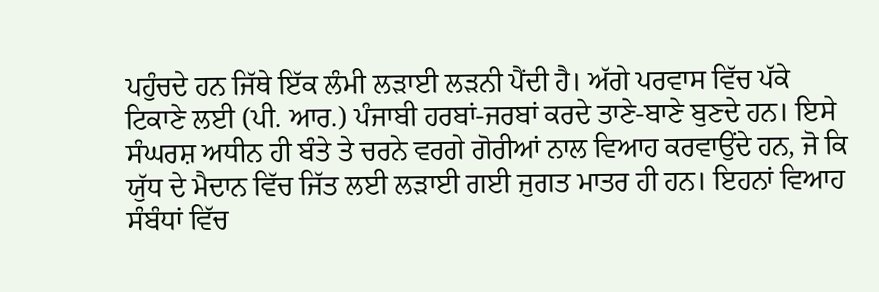ਪਹੁੰਚਦੇ ਹਨ ਜਿੱਥੇ ਇੱਕ ਲੰਮੀ ਲੜਾਈ ਲੜਨੀ ਪੈਂਦੀ ਹੈ। ਅੱਗੇ ਪਰਵਾਸ ਵਿੱਚ ਪੱਕੇ ਟਿਕਾਣੇ ਲਈ (ਪੀ. ਆਰ.) ਪੰਜਾਬੀ ਹਰਬਾਂ-ਜਰਬਾਂ ਕਰਦੇ ਤਾਣੇ-ਬਾਣੇ ਬੁਣਦੇ ਹਨ। ਇਸੇ ਸੰਘਰਸ਼ ਅਧੀਨ ਹੀ ਬੰਤੇ ਤੇ ਚਰਨੇ ਵਰਗੇ ਗੋਰੀਆਂ ਨਾਲ ਵਿਆਹ ਕਰਵਾਉਂਦੇ ਹਨ, ਜੋ ਕਿ ਯੁੱਧ ਦੇ ਮੈਦਾਨ ਵਿੱਚ ਜਿੱਤ ਲਈ ਲੜਾਈ ਗਈ ਜੁਗਤ ਮਾਤਰ ਹੀ ਹਨ। ਇਹਨਾਂ ਵਿਆਹ ਸੰਬੰਧਾਂ ਵਿੱਚ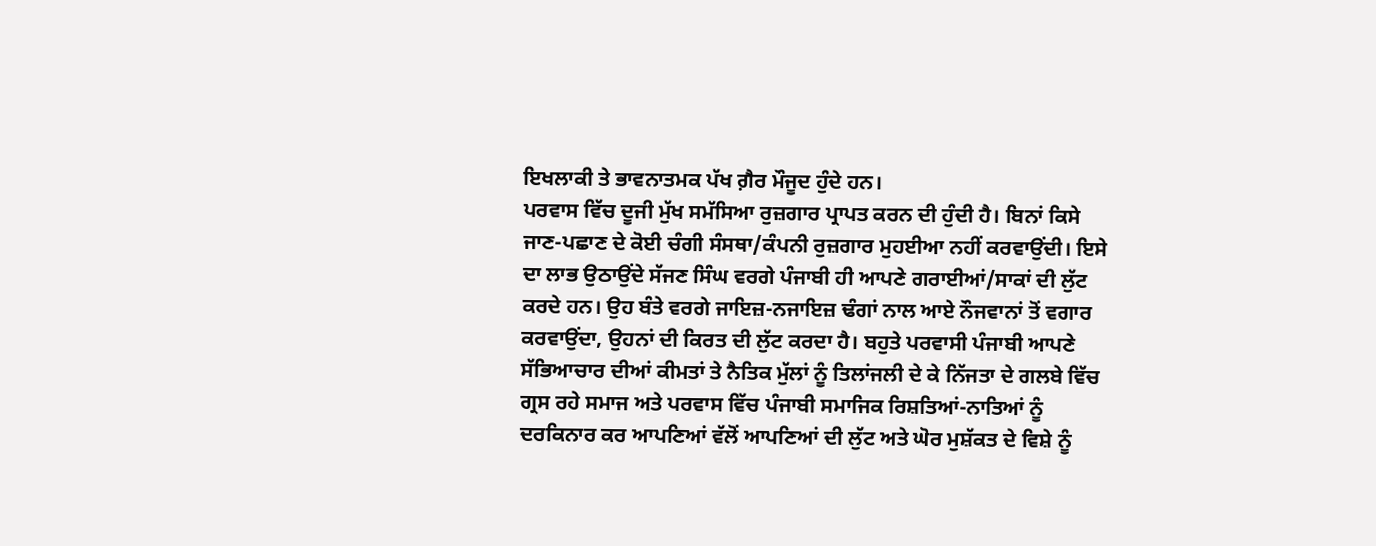ਇਖਲਾਕੀ ਤੇ ਭਾਵਨਾਤਮਕ ਪੱਖ ਗ਼ੈਰ ਮੌਜੂਦ ਹੁੰਦੇ ਹਨ।
ਪਰਵਾਸ ਵਿੱਚ ਦੂਜੀ ਮੁੱਖ ਸਮੱਸਿਆ ਰੁਜ਼ਗਾਰ ਪ੍ਰਾਪਤ ਕਰਨ ਦੀ ਹੁੰਦੀ ਹੈ। ਬਿਨਾਂ ਕਿਸੇ ਜਾਣ-ਪਛਾਣ ਦੇ ਕੋਈ ਚੰਗੀ ਸੰਸਥਾ/ਕੰਪਨੀ ਰੁਜ਼ਗਾਰ ਮੁਹਈਆ ਨਹੀਂ ਕਰਵਾਉਂਦੀ। ਇਸੇ ਦਾ ਲਾਭ ਉਠਾਉਂਦੇ ਸੱਜਣ ਸਿੰਘ ਵਰਗੇ ਪੰਜਾਬੀ ਹੀ ਆਪਣੇ ਗਰਾਈਆਂ/ਸਾਕਾਂ ਦੀ ਲੁੱਟ ਕਰਦੇ ਹਨ। ਉਹ ਬੰਤੇ ਵਰਗੇ ਜਾਇਜ਼-ਨਜਾਇਜ਼ ਢੰਗਾਂ ਨਾਲ ਆਏ ਨੌਜਵਾਨਾਂ ਤੋਂ ਵਗਾਰ ਕਰਵਾਉਂਦਾ, ਉਹਨਾਂ ਦੀ ਕਿਰਤ ਦੀ ਲੁੱਟ ਕਰਦਾ ਹੈ। ਬਹੁਤੇ ਪਰਵਾਸੀ ਪੰਜਾਬੀ ਆਪਣੇ ਸੱਭਿਆਚਾਰ ਦੀਆਂ ਕੀਮਤਾਂ ਤੇ ਨੈਤਿਕ ਮੁੱਲਾਂ ਨੂੰ ਤਿਲਾਂਜਲੀ ਦੇ ਕੇ ਨਿੱਜਤਾ ਦੇ ਗਲਬੇ ਵਿੱਚ ਗ੍ਰਸ ਰਹੇ ਸਮਾਜ ਅਤੇ ਪਰਵਾਸ ਵਿੱਚ ਪੰਜਾਬੀ ਸਮਾਜਿਕ ਰਿਸ਼ਤਿਆਂ-ਨਾਤਿਆਂ ਨੂੰ ਦਰਕਿਨਾਰ ਕਰ ਆਪਣਿਆਂ ਵੱਲੋਂ ਆਪਣਿਆਂ ਦੀ ਲੁੱਟ ਅਤੇ ਘੋਰ ਮੁਸ਼ੱਕਤ ਦੇ ਵਿਸ਼ੇ ਨੂੰ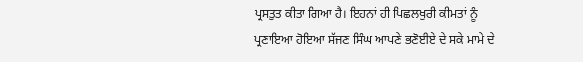ਪ੍ਰਸਤੁਤ ਕੀਤਾ ਗਿਆ ਹੈ। ਇਹਨਾਂ ਹੀ ਪਿਛਲਖੁਰੀ ਕੀਮਤਾਂ ਨੂੰ ਪ੍ਰਣਾਇਆ ਹੋਇਆ ਸੱਜਣ ਸਿੰਘ ਆਪਣੇ ਭਣੋਈਏ ਦੇ ਸਕੇ ਮਾਮੇ ਦੇ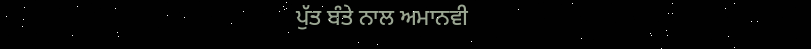ਪੁੱਤ ਬੰਤੇ ਨਾਲ ਅਮਾਨਵੀ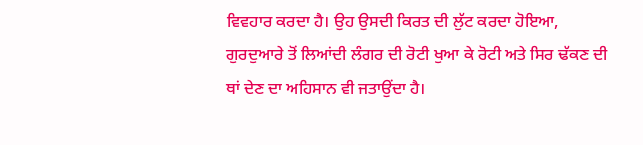ਵਿਵਹਾਰ ਕਰਦਾ ਹੈ। ਉਹ ਉਸਦੀ ਕਿਰਤ ਦੀ ਲੁੱਟ ਕਰਦਾ ਹੋਇਆ, ਗੁਰਦੁਆਰੇ ਤੋਂ ਲਿਆਂਦੀ ਲੰਗਰ ਦੀ ਰੋਟੀ ਖੁਆ ਕੇ ਰੋਟੀ ਅਤੇ ਸਿਰ ਢੱਕਣ ਦੀ ਥਾਂ ਦੇਣ ਦਾ ਅਹਿਸਾਨ ਵੀ ਜਤਾਉਂਦਾ ਹੈ।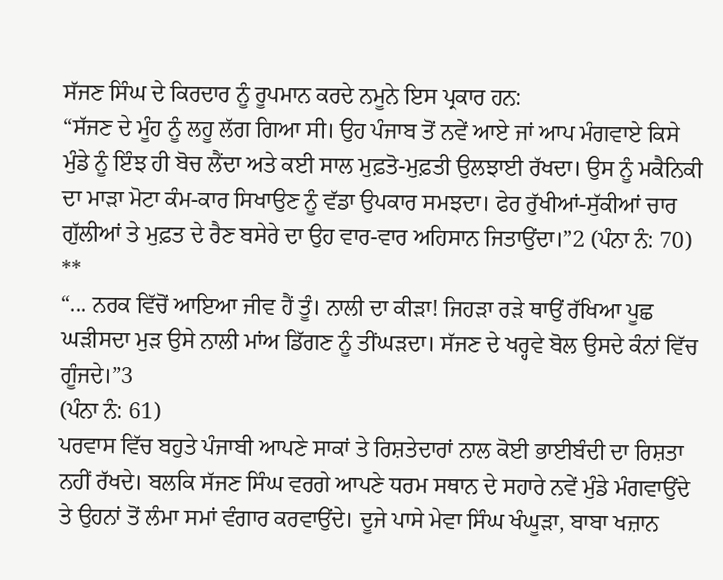ਸੱਜਣ ਸਿੰਘ ਦੇ ਕਿਰਦਾਰ ਨੂੰ ਰੂਪਮਾਨ ਕਰਦੇ ਨਮੂਨੇ ਇਸ ਪ੍ਰਕਾਰ ਹਨ:
“ਸੱਜਣ ਦੇ ਮੂੰਹ ਨੂੰ ਲਹੂ ਲੱਗ ਗਿਆ ਸੀ। ਉਹ ਪੰਜਾਬ ਤੋਂ ਨਵੇਂ ਆਏ ਜਾਂ ਆਪ ਮੰਗਵਾਏ ਕਿਸੇ ਮੁੰਡੇ ਨੂੰ ਇੰਝ ਹੀ ਬੋਚ ਲੈਂਦਾ ਅਤੇ ਕਈ ਸਾਲ ਮੁਫ਼ਤੋ-ਮੁਫ਼ਤੀ ਉਲਝਾਈ ਰੱਖਦਾ। ਉਸ ਨੂੰ ਮਕੈਨਿਕੀ ਦਾ ਮਾੜਾ ਮੋਟਾ ਕੰਮ-ਕਾਰ ਸਿਖਾਉਣ ਨੂੰ ਵੱਡਾ ਉਪਕਾਰ ਸਮਝਦਾ। ਫੇਰ ਰੁੱਖੀਆਂ-ਸੁੱਕੀਆਂ ਚਾਰ ਗੁੱਲੀਆਂ ਤੇ ਮੁਫ਼ਤ ਦੇ ਰੈਣ ਬਸੇਰੇ ਦਾ ਉਹ ਵਾਰ-ਵਾਰ ਅਹਿਸਾਨ ਜਿਤਾਉਂਦਾ।”2 (ਪੰਨਾ ਨੰ: 70)
**
“... ਨਰਕ ਵਿੱਚੋਂ ਆਇਆ ਜੀਵ ਹੈਂ ਤੂੰ। ਨਾਲੀ ਦਾ ਕੀੜਾ! ਜਿਹੜਾ ਰੜੇ ਥਾਉਂ ਰੱਖਿਆ ਪੂਛ ਘੜੀਸਦਾ ਮੁੜ ਉਸੇ ਨਾਲੀ ਮਾਂਅ ਡਿੱਗਣ ਨੂੰ ਤੀਂਘੜਦਾ। ਸੱਜਣ ਦੇ ਖਰ੍ਹਵੇ ਬੋਲ ਉਸਦੇ ਕੰਨਾਂ ਵਿੱਚ ਗੂੰਜਦੇ।”3
(ਪੰਨਾ ਨੰ: 61)
ਪਰਵਾਸ ਵਿੱਚ ਬਹੁਤੇ ਪੰਜਾਬੀ ਆਪਣੇ ਸਾਕਾਂ ਤੇ ਰਿਸ਼ਤੇਦਾਰਾਂ ਨਾਲ ਕੋਈ ਭਾਈਬੰਦੀ ਦਾ ਰਿਸ਼ਤਾ ਨਹੀਂ ਰੱਖਦੇ। ਬਲਕਿ ਸੱਜਣ ਸਿੰਘ ਵਰਗੇ ਆਪਣੇ ਧਰਮ ਸਥਾਨ ਦੇ ਸਹਾਰੇ ਨਵੇਂ ਮੁੰਡੇ ਮੰਗਵਾਉਂਦੇ ਤੇ ਉਹਨਾਂ ਤੋਂ ਲੰਮਾ ਸਮਾਂ ਵੰਗਾਰ ਕਰਵਾਉਂਦੇ। ਦੂਜੇ ਪਾਸੇ ਮੇਵਾ ਸਿੰਘ ਖੰਘੂੜਾ, ਬਾਬਾ ਖਜ਼ਾਨ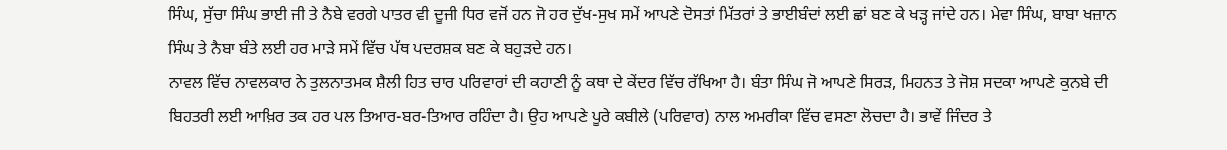ਸਿੰਘ, ਸੁੱਚਾ ਸਿੰਘ ਭਾਈ ਜੀ ਤੇ ਨੈਬੇ ਵਰਗੇ ਪਾਤਰ ਵੀ ਦੂਜੀ ਧਿਰ ਵਜੋਂ ਹਨ ਜੋ ਹਰ ਦੁੱਖ-ਸੁਖ ਸਮੇਂ ਆਪਣੇ ਦੋਸਤਾਂ ਮਿੱਤਰਾਂ ਤੇ ਭਾਈਬੰਦਾਂ ਲਈ ਛਾਂ ਬਣ ਕੇ ਖੜ੍ਹ ਜਾਂਦੇ ਹਨ। ਮੇਵਾ ਸਿੰਘ, ਬਾਬਾ ਖਜ਼ਾਨ ਸਿੰਘ ਤੇ ਨੈਬਾ ਬੰਤੇ ਲਈ ਹਰ ਮਾੜੇ ਸਮੇਂ ਵਿੱਚ ਪੱਥ ਪਦਰਸ਼ਕ ਬਣ ਕੇ ਬਹੁੜਦੇ ਹਨ।
ਨਾਵਲ ਵਿੱਚ ਨਾਵਲਕਾਰ ਨੇ ਤੁਲਨਾਤਮਕ ਸ਼ੈਲੀ ਹਿਤ ਚਾਰ ਪਰਿਵਾਰਾਂ ਦੀ ਕਹਾਣੀ ਨੂੰ ਕਥਾ ਦੇ ਕੇਂਦਰ ਵਿੱਚ ਰੱਖਿਆ ਹੈ। ਬੰਤਾ ਸਿੰਘ ਜੋ ਆਪਣੇ ਸਿਰੜ, ਮਿਹਨਤ ਤੇ ਜੋਸ਼ ਸਦਕਾ ਆਪਣੇ ਕੁਨਬੇ ਦੀ ਬਿਹਤਰੀ ਲਈ ਆਖ਼ਿਰ ਤਕ ਹਰ ਪਲ ਤਿਆਰ-ਬਰ-ਤਿਆਰ ਰਹਿੰਦਾ ਹੈ। ਉਹ ਆਪਣੇ ਪੂਰੇ ਕਬੀਲੇ (ਪਰਿਵਾਰ) ਨਾਲ ਅਮਰੀਕਾ ਵਿੱਚ ਵਸਣਾ ਲੋਚਦਾ ਹੈ। ਭਾਵੇਂ ਜਿੰਦਰ ਤੇ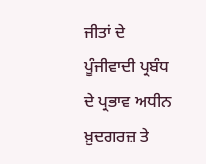ਜੀਤਾਂ ਦੇ ਪੂੰਜੀਵਾਦੀ ਪ੍ਰਬੰਧ ਦੇ ਪ੍ਰਭਾਵ ਅਧੀਨ ਖ਼ੁਦਗਰਜ਼ ਤੇ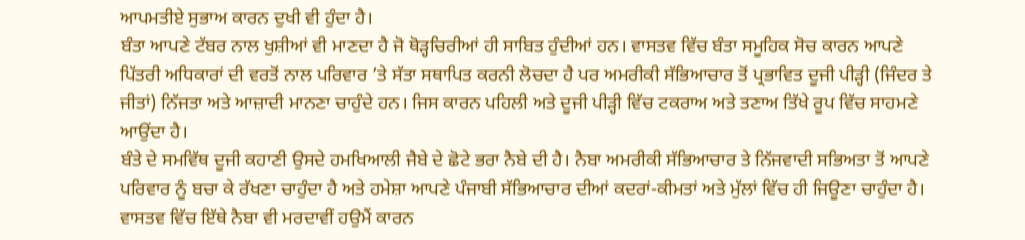ਆਪਮਤੀਏ ਸੁਭਾਅ ਕਾਰਨ ਦੁਖੀ ਵੀ ਹੁੰਦਾ ਹੈ।
ਬੰਤਾ ਆਪਣੇ ਟੱਬਰ ਨਾਲ ਖੁਸ਼ੀਆਂ ਵੀ ਮਾਣਦਾ ਹੈ ਜੋ ਥੋੜ੍ਹਚਿਰੀਆਂ ਹੀ ਸਾਬਿਤ ਹੁੰਦੀਆਂ ਹਨ। ਵਾਸਤਵ ਵਿੱਚ ਬੰਤਾ ਸਮੂਹਿਕ ਸੋਚ ਕਾਰਨ ਆਪਣੇ ਪਿੱਤਰੀ ਅਧਿਕਾਰਾਂ ਦੀ ਵਰਤੋਂ ਨਾਲ ਪਰਿਵਾਰ ’ਤੇ ਸੱਤਾ ਸਥਾਪਿਤ ਕਰਨੀ ਲੋਚਦਾ ਹੈ ਪਰ ਅਮਰੀਕੀ ਸੱਭਿਆਚਾਰ ਤੋਂ ਪ੍ਰਭਾਵਿਤ ਦੂਜੀ ਪੀੜ੍ਹੀ (ਜਿੰਦਰ ਤੇ ਜੀਤਾਂ) ਨਿੱਜਤਾ ਅਤੇ ਆਜ਼ਾਦੀ ਮਾਨਣਾ ਚਾਹੁੰਦੇ ਹਨ। ਜਿਸ ਕਾਰਨ ਪਹਿਲੀ ਅਤੇ ਦੂਜੀ ਪੀੜ੍ਹੀ ਵਿੱਚ ਟਕਰਾਅ ਅਤੇ ਤਣਾਅ ਤਿੱਖੇ ਰੂਪ ਵਿੱਚ ਸਾਹਮਣੇ ਆਉਂਦਾ ਹੈ।
ਬੰਤੇ ਦੇ ਸਮਵਿੱਥ ਦੂਜੀ ਕਹਾਣੀ ਉਸਦੇ ਹਮਖਿਆਲੀ ਜੈਬੇ ਦੇ ਛੋਟੇ ਭਰਾ ਨੈਬੇ ਦੀ ਹੈ। ਨੈਬਾ ਅਮਰੀਕੀ ਸੱਭਿਆਚਾਰ ਤੇ ਨਿੱਜਵਾਦੀ ਸਭਿਅਤਾ ਤੋਂ ਆਪਣੇ ਪਰਿਵਾਰ ਨੂੰ ਬਚਾ ਕੇ ਰੱਖਣਾ ਚਾਹੁੰਦਾ ਹੈ ਅਤੇ ਹਮੇਸ਼ਾ ਆਪਣੇ ਪੰਜਾਬੀ ਸੱਭਿਆਚਾਰ ਦੀਆਂ ਕਦਰਾਂ-ਕੀਮਤਾਂ ਅਤੇ ਮੁੱਲਾਂ ਵਿੱਚ ਹੀ ਜਿਊਣਾ ਚਾਹੁੰਦਾ ਹੈ। ਵਾਸਤਵ ਵਿੱਚ ਇੱਥੇ ਨੈਬਾ ਵੀ ਮਰਦਾਵੀਂ ਹਉਮੈਂ ਕਾਰਨ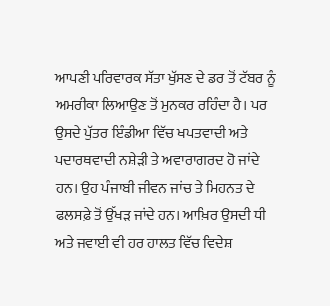ਆਪਣੀ ਪਰਿਵਾਰਕ ਸੱਤਾ ਖੁੱਸਣ ਦੇ ਡਰ ਤੋਂ ਟੱਬਰ ਨੂੰ ਅਮਰੀਕਾ ਲਿਆਉਣ ਤੋਂ ਮੁਨਕਰ ਰਹਿੰਦਾ ਹੈ। ਪਰ ਉਸਦੇ ਪੁੱਤਰ ਇੰਡੀਆ ਵਿੱਚ ਖਪਤਵਾਦੀ ਅਤੇ ਪਦਾਰਥਵਾਦੀ ਨਸ਼ੇੜੀ ਤੇ ਅਵਾਰਾਗਰਦ ਹੋ ਜਾਂਦੇ ਹਨ। ਉਹ ਪੰਜਾਬੀ ਜੀਵਨ ਜਾਂਚ ਤੇ ਮਿਹਨਤ ਦੇ ਫਲਸਫ਼ੇ ਤੋਂ ਉੱਖੜ ਜਾਂਦੇ ਹਨ। ਆਖ਼ਿਰ ਉਸਦੀ ਧੀ ਅਤੇ ਜਵਾਈ ਵੀ ਹਰ ਹਾਲਤ ਵਿੱਚ ਵਿਦੇਸ਼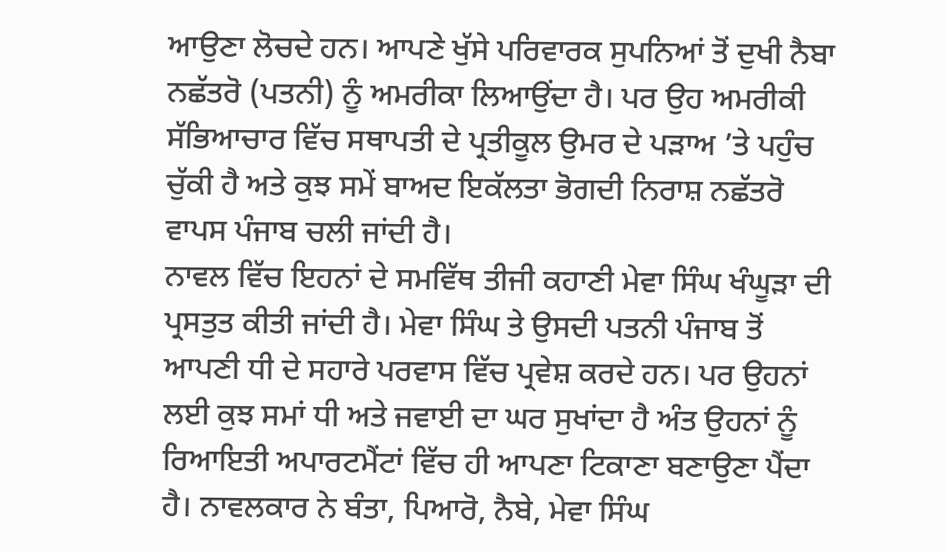ਆਉਣਾ ਲੋਚਦੇ ਹਨ। ਆਪਣੇ ਖੁੱਸੇ ਪਰਿਵਾਰਕ ਸੁਪਨਿਆਂ ਤੋਂ ਦੁਖੀ ਨੈਬਾ ਨਛੱਤਰੋ (ਪਤਨੀ) ਨੂੰ ਅਮਰੀਕਾ ਲਿਆਉਂਦਾ ਹੈ। ਪਰ ਉਹ ਅਮਰੀਕੀ ਸੱਭਿਆਚਾਰ ਵਿੱਚ ਸਥਾਪਤੀ ਦੇ ਪ੍ਰਤੀਕੂਲ ਉਮਰ ਦੇ ਪੜਾਅ ’ਤੇ ਪਹੁੰਚ ਚੁੱਕੀ ਹੈ ਅਤੇ ਕੁਝ ਸਮੇਂ ਬਾਅਦ ਇਕੱਲਤਾ ਭੋਗਦੀ ਨਿਰਾਸ਼ ਨਛੱਤਰੋ ਵਾਪਸ ਪੰਜਾਬ ਚਲੀ ਜਾਂਦੀ ਹੈ।
ਨਾਵਲ ਵਿੱਚ ਇਹਨਾਂ ਦੇ ਸਮਵਿੱਥ ਤੀਜੀ ਕਹਾਣੀ ਮੇਵਾ ਸਿੰਘ ਖੰਘੂੜਾ ਦੀ ਪ੍ਰਸਤੁਤ ਕੀਤੀ ਜਾਂਦੀ ਹੈ। ਮੇਵਾ ਸਿੰਘ ਤੇ ਉਸਦੀ ਪਤਨੀ ਪੰਜਾਬ ਤੋਂ ਆਪਣੀ ਧੀ ਦੇ ਸਹਾਰੇ ਪਰਵਾਸ ਵਿੱਚ ਪ੍ਰਵੇਸ਼ ਕਰਦੇ ਹਨ। ਪਰ ਉਹਨਾਂ ਲਈ ਕੁਝ ਸਮਾਂ ਧੀ ਅਤੇ ਜਵਾਈ ਦਾ ਘਰ ਸੁਖਾਂਦਾ ਹੈ ਅੰਤ ਉਹਨਾਂ ਨੂੰ ਰਿਆਇਤੀ ਅਪਾਰਟਮੈਂਟਾਂ ਵਿੱਚ ਹੀ ਆਪਣਾ ਟਿਕਾਣਾ ਬਣਾਉਣਾ ਪੈਂਦਾ ਹੈ। ਨਾਵਲਕਾਰ ਨੇ ਬੰਤਾ, ਪਿਆਰੋ, ਨੈਬੇ, ਮੇਵਾ ਸਿੰਘ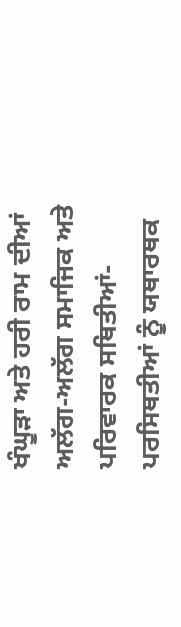ਖੰਘੂੜਾ ਅਤੇ ਹਰੀ ਰਾਮ ਦੀਆਂ ਅਲੱਗ-ਅਲੱਗ ਸਮਾਜਿਕ ਅਤੇ ਪਰਿਵਾਰਕ ਸਥਿਤੀਆਂ-ਪਰਸਿਥਤੀਆਂ ਨੂੰ ਯਥਾਰਥਕ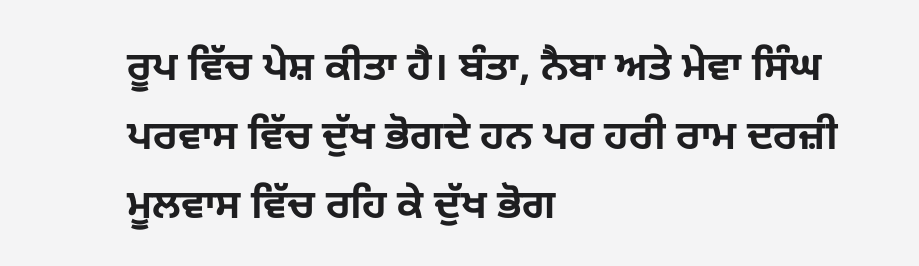ਰੂਪ ਵਿੱਚ ਪੇਸ਼ ਕੀਤਾ ਹੈ। ਬੰਤਾ, ਨੈਬਾ ਅਤੇ ਮੇਵਾ ਸਿੰਘ ਪਰਵਾਸ ਵਿੱਚ ਦੁੱਖ ਭੋਗਦੇ ਹਨ ਪਰ ਹਰੀ ਰਾਮ ਦਰਜ਼ੀ ਮੂਲਵਾਸ ਵਿੱਚ ਰਹਿ ਕੇ ਦੁੱਖ ਭੋਗ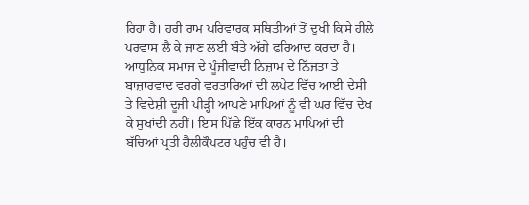ਰਿਹਾ ਹੈ। ਹਰੀ ਰਾਮ ਪਰਿਵਾਰਕ ਸਥਿਤੀਆਂ ਤੋਂ ਦੁਖੀ ਕਿਸੇ ਹੀਲੇ ਪਰਵਾਸ ਲੈ ਕੇ ਜਾਣ ਲਈ ਬੰਤੇ ਅੱਗੇ ਫਰਿਆਦ ਕਰਦਾ ਹੈ। ਆਧੁਨਿਕ ਸਮਾਜ ਦੇ ਪੂੰਜੀਵਾਦੀ ਨਿਜ਼ਾਮ ਦੇ ਨਿੱਜਤਾ ਤੇ ਬਾਜ਼ਾਰਵਾਦ ਵਰਗੇ ਵਰਤਾਰਿਆਂ ਦੀ ਲਪੇਟ ਵਿੱਚ ਆਈ ਦੇਸੀ ਤੇ ਵਿਦੇਸ਼ੀ ਦੂਜੀ ਪੀੜ੍ਹੀ ਆਪਣੇ ਮਾਪਿਆਂ ਨੂੰ ਵੀ ਘਰ ਵਿੱਚ ਦੇਖ ਕੇ ਸੁਖਾਂਦੀ ਨਹੀਂ। ਇਸ ਪਿੱਛੇ ਇੱਕ ਕਾਰਨ ਮਾਪਿਆਂ ਦੀ ਬੱਚਿਆਂ ਪ੍ਰਤੀ ਹੈਲੀਕੌਪਟਰ ਪਹੁੰਚ ਵੀ ਹੈ।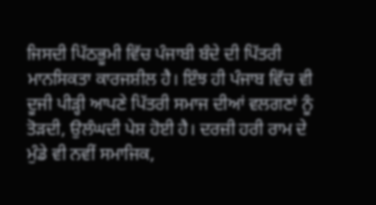ਜਿਸਦੀ ਪਿੱਠਭੂਮੀ ਵਿੱਚ ਪੰਜਾਬੀ ਬੰਦੇ ਦੀ ਪਿੱਤਰੀ ਮਾਨਸਿਕਤਾ ਕਾਰਜਸ਼ੀਲ ਹੈ। ਇੰਝ ਹੀ ਪੰਜਾਬ ਵਿੱਚ ਵੀ ਦੂਜੀ ਪੀੜ੍ਹੀ ਆਪਣੇ ਪਿੱਤਰੀ ਸਮਾਜ ਦੀਆਂ ਵਲਗਣਾਂ ਨੂੰ ਤੋੜਦੀ, ਉਲੰਘਦੀ ਪੇਸ਼ ਹੋਈ ਹੈ। ਦਰਜ਼ੀ ਹਰੀ ਰਾਮ ਦੇ ਮੁੰਡੇ ਵੀ ਨਵੀਂ ਸਮਾਜਿਕ,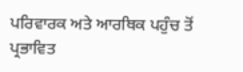ਪਰਿਵਾਰਕ ਅਤੇ ਆਰਥਿਕ ਪਹੁੰਚ ਤੋਂ ਪ੍ਰਭਾਵਿਤ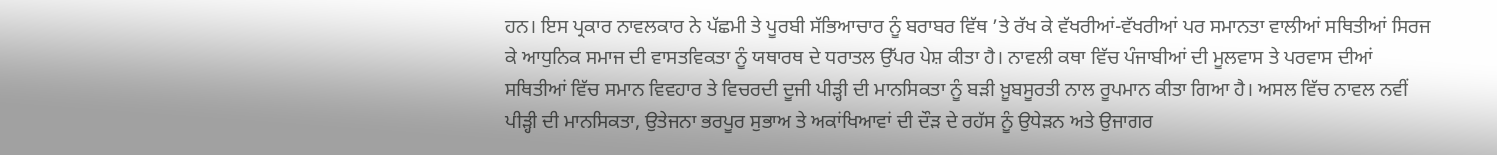ਹਨ। ਇਸ ਪ੍ਰਕਾਰ ਨਾਵਲਕਾਰ ਨੇ ਪੱਛਮੀ ਤੇ ਪੂਰਬੀ ਸੱਭਿਆਚਾਰ ਨੂੰ ਬਰਾਬਰ ਵਿੱਥ ’ਤੇ ਰੱਖ ਕੇ ਵੱਖਰੀਆਂ-ਵੱਖਰੀਆਂ ਪਰ ਸਮਾਨਤਾ ਵਾਲੀਆਂ ਸਥਿਤੀਆਂ ਸਿਰਜ ਕੇ ਆਧੁਨਿਕ ਸਮਾਜ ਦੀ ਵਾਸਤਵਿਕਤਾ ਨੂੰ ਯਥਾਰਥ ਦੇ ਧਰਾਤਲ ਉੱਪਰ ਪੇਸ਼ ਕੀਤਾ ਹੈ। ਨਾਵਲੀ ਕਥਾ ਵਿੱਚ ਪੰਜਾਬੀਆਂ ਦੀ ਮੂਲਵਾਸ ਤੇ ਪਰਵਾਸ ਦੀਆਂ ਸਥਿਤੀਆਂ ਵਿੱਚ ਸਮਾਨ ਵਿਵਹਾਰ ਤੇ ਵਿਚਰਦੀ ਦੂਜੀ ਪੀੜ੍ਹੀ ਦੀ ਮਾਨਸਿਕਤਾ ਨੂੰ ਬੜੀ ਖ਼ੂਬਸੂਰਤੀ ਨਾਲ ਰੂਪਮਾਨ ਕੀਤਾ ਗਿਆ ਹੈ। ਅਸਲ ਵਿੱਚ ਨਾਵਲ ਨਵੀਂ ਪੀੜ੍ਹੀ ਦੀ ਮਾਨਸਿਕਤਾ, ਉਤੇਜਨਾ ਭਰਪੂਰ ਸੁਭਾਅ ਤੇ ਅਕਾਂਖਿਆਵਾਂ ਦੀ ਦੌੜ ਦੇ ਰਹੱਸ ਨੂੰ ਉਧੇੜਨ ਅਤੇ ਉਜਾਗਰ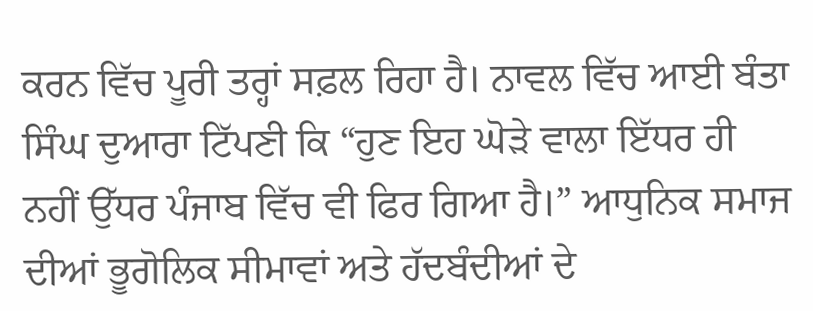ਕਰਨ ਵਿੱਚ ਪੂਰੀ ਤਰ੍ਹਾਂ ਸਫ਼ਲ ਰਿਹਾ ਹੈ। ਨਾਵਲ ਵਿੱਚ ਆਈ ਬੰਤਾ ਸਿੰਘ ਦੁਆਰਾ ਟਿੱਪਣੀ ਕਿ “ਹੁਣ ਇਹ ਘੋੜੇ ਵਾਲਾ ਇੱਧਰ ਹੀ ਨਹੀਂ ਉੱਧਰ ਪੰਜਾਬ ਵਿੱਚ ਵੀ ਫਿਰ ਗਿਆ ਹੈ।” ਆਧੁਨਿਕ ਸਮਾਜ ਦੀਆਂ ਭੂਗੋਲਿਕ ਸੀਮਾਵਾਂ ਅਤੇ ਹੱਦਬੰਦੀਆਂ ਦੇ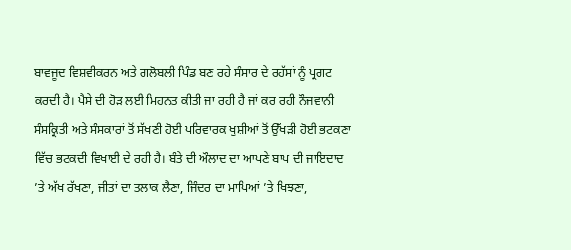ਬਾਵਜੂਦ ਵਿਸ਼ਵੀਕਰਨ ਅਤੇ ਗਲੋਬਲੀ ਪਿੰਡ ਬਣ ਰਹੇ ਸੰਸਾਰ ਦੇ ਰਹੱਸਾਂ ਨੂੰ ਪ੍ਰਗਟ ਕਰਦੀ ਹੈ। ਪੈਸੇ ਦੀ ਹੋੜ ਲਈ ਮਿਹਨਤ ਕੀਤੀ ਜਾ ਰਹੀ ਹੈ ਜਾਂ ਕਰ ਰਹੀ ਨੌਜਵਾਨੀ ਸੰਸਕ੍ਰਿਤੀ ਅਤੇ ਸੰਸਕਾਰਾਂ ਤੋਂ ਸੱਖਣੀ ਹੋਈ ਪਰਿਵਾਰਕ ਖੁਸ਼ੀਆਂ ਤੋਂ ਉੱਖੜੀ ਹੋਈ ਭਟਕਣਾ ਵਿੱਚ ਭਟਕਦੀ ਵਿਖਾਈ ਦੇ ਰਹੀ ਹੈ। ਬੰਤੇ ਦੀ ਔਲਾਦ ਦਾ ਆਪਣੇ ਬਾਪ ਦੀ ਜਾਇਦਾਦ ’ਤੇ ਅੱਖ ਰੱਖਣਾ, ਜੀਤਾਂ ਦਾ ਤਲਾਕ ਲੈਣਾ, ਜਿੰਦਰ ਦਾ ਮਾਪਿਆਂ ’ਤੇ ਖਿਝਣਾ,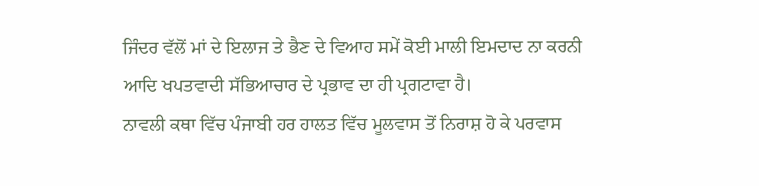ਜਿੰਦਰ ਵੱਲੋਂ ਮਾਂ ਦੇ ਇਲਾਜ ਤੇ ਭੈਣ ਦੇ ਵਿਆਹ ਸਮੇਂ ਕੋਈ ਮਾਲੀ ਇਮਦਾਦ ਨਾ ਕਰਨੀ ਆਦਿ ਖਪਤਵਾਦੀ ਸੱਭਿਆਚਾਰ ਦੇ ਪ੍ਰਭਾਵ ਦਾ ਹੀ ਪ੍ਰਗਟਾਵਾ ਹੈ।
ਨਾਵਲੀ ਕਥਾ ਵਿੱਚ ਪੰਜਾਬੀ ਹਰ ਹਾਲਤ ਵਿੱਚ ਮੂਲਵਾਸ ਤੋਂ ਨਿਰਾਸ਼ ਹੋ ਕੇ ਪਰਵਾਸ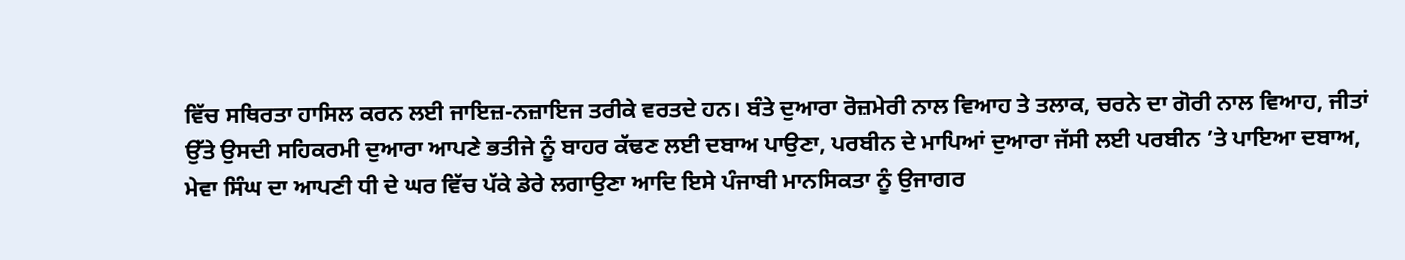ਵਿੱਚ ਸਥਿਰਤਾ ਹਾਸਿਲ ਕਰਨ ਲਈ ਜਾਇਜ਼-ਨਜ਼ਾਇਜ ਤਰੀਕੇ ਵਰਤਦੇ ਹਨ। ਬੰਤੇ ਦੁਆਰਾ ਰੋਜ਼ਮੇਰੀ ਨਾਲ ਵਿਆਹ ਤੇ ਤਲਾਕ, ਚਰਨੇ ਦਾ ਗੋਰੀ ਨਾਲ ਵਿਆਹ, ਜੀਤਾਂ ਉੱਤੇ ਉਸਦੀ ਸਹਿਕਰਮੀ ਦੁਆਰਾ ਆਪਣੇ ਭਤੀਜੇ ਨੂੰ ਬਾਹਰ ਕੱਢਣ ਲਈ ਦਬਾਅ ਪਾਉਣਾ, ਪਰਬੀਨ ਦੇ ਮਾਪਿਆਂ ਦੁਆਰਾ ਜੱਸੀ ਲਈ ਪਰਬੀਨ ’ਤੇ ਪਾਇਆ ਦਬਾਅ, ਮੇਵਾ ਸਿੰਘ ਦਾ ਆਪਣੀ ਧੀ ਦੇ ਘਰ ਵਿੱਚ ਪੱਕੇ ਡੇਰੇ ਲਗਾਉਣਾ ਆਦਿ ਇਸੇ ਪੰਜਾਬੀ ਮਾਨਸਿਕਤਾ ਨੂੰ ਉਜਾਗਰ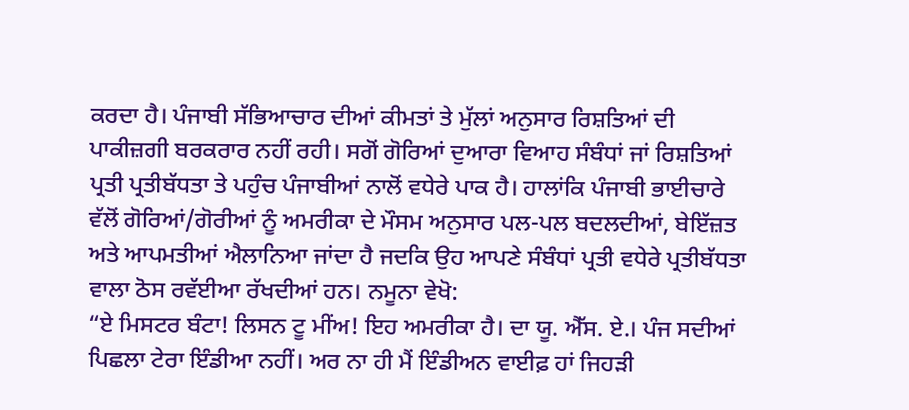ਕਰਦਾ ਹੈ। ਪੰਜਾਬੀ ਸੱਭਿਆਚਾਰ ਦੀਆਂ ਕੀਮਤਾਂ ਤੇ ਮੁੱਲਾਂ ਅਨੁਸਾਰ ਰਿਸ਼ਤਿਆਂ ਦੀ ਪਾਕੀਜ਼ਗੀ ਬਰਕਰਾਰ ਨਹੀਂ ਰਹੀ। ਸਗੋਂ ਗੋਰਿਆਂ ਦੁਆਰਾ ਵਿਆਹ ਸੰਬੰਧਾਂ ਜਾਂ ਰਿਸ਼ਤਿਆਂ ਪ੍ਰਤੀ ਪ੍ਰਤੀਬੱਧਤਾ ਤੇ ਪਹੁੰਚ ਪੰਜਾਬੀਆਂ ਨਾਲੋਂ ਵਧੇਰੇ ਪਾਕ ਹੈ। ਹਾਲਾਂਕਿ ਪੰਜਾਬੀ ਭਾਈਚਾਰੇ ਵੱਲੋਂ ਗੋਰਿਆਂ/ਗੋਰੀਆਂ ਨੂੰ ਅਮਰੀਕਾ ਦੇ ਮੌਸਮ ਅਨੁਸਾਰ ਪਲ-ਪਲ ਬਦਲਦੀਆਂ, ਬੇਇੱਜ਼ਤ ਅਤੇ ਆਪਮਤੀਆਂ ਐਲਾਨਿਆ ਜਾਂਦਾ ਹੈ ਜਦਕਿ ਉਹ ਆਪਣੇ ਸੰਬੰਧਾਂ ਪ੍ਰਤੀ ਵਧੇਰੇ ਪ੍ਰਤੀਬੱਧਤਾ ਵਾਲਾ ਠੋਸ ਰਵੱਈਆ ਰੱਖਦੀਆਂ ਹਨ। ਨਮੂਨਾ ਵੇਖੋ:
“ਏ ਮਿਸਟਰ ਬੰਟਾ! ਲਿਸਨ ਟੂ ਮੀਂਅ! ਇਹ ਅਮਰੀਕਾ ਹੈ। ਦਾ ਯੂ. ਐੱਸ. ਏ.। ਪੰਜ ਸਦੀਆਂ ਪਿਛਲਾ ਟੇਰਾ ਇੰਡੀਆ ਨਹੀਂ। ਅਰ ਨਾ ਹੀ ਮੈਂ ਇੰਡੀਅਨ ਵਾਈਫ਼ ਹਾਂ ਜਿਹੜੀ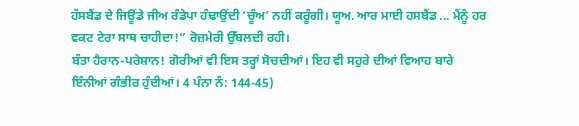ਹੱਸਬੈਂਡ ਦੇ ਜਿਊਂਡੇ ਜੀਅ ਰੰਡੇਪਾ ਹੰਢਾਉਂਦੀ ‘ਚੂੰਅ’ ਨਹੀਂ ਕਰੂੰਗੀ। ਯੂਅ. ਆਰ ਮਾਈ ਹਸਬੈਂਡ ... ਮੈਂਨੂੰ ਹਰ ਵਕਟ ਟੇਰਾ ਸਾਥ ਚਾਹੀਦਾ!” ਰੋਜ਼ਮੇਰੀ ਉੱਬਲਦੀ ਰਹੀ।
ਬੰਤਾ ਹੈਰਾਨ-ਪਰੇਸ਼ਾਨ! ਗੋਰੀਆਂ ਵੀ ਇਸ ਤਰ੍ਹਾਂ ਸੋਚਦੀਆਂ। ਇਹ ਵੀ ਸਹੁਰੇ ਦੀਆਂ ਵਿਆਹ ਬਾਰੇ ਇੰਨੀਆਂ ਗੰਭੀਰ ਹੁੰਦੀਆਂ। 4 ਪੰਨਾ ਨੰ: 144-45)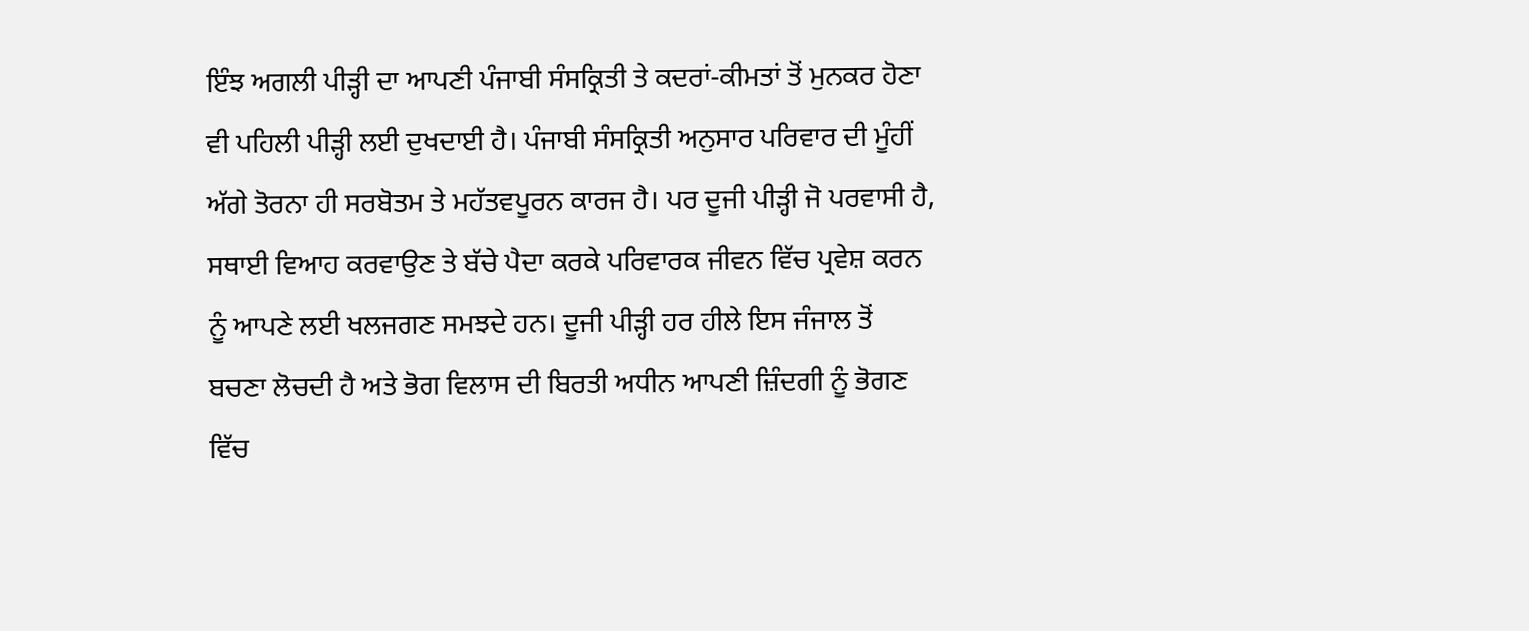ਇੰਝ ਅਗਲੀ ਪੀੜ੍ਹੀ ਦਾ ਆਪਣੀ ਪੰਜਾਬੀ ਸੰਸਕ੍ਰਿਤੀ ਤੇ ਕਦਰਾਂ-ਕੀਮਤਾਂ ਤੋਂ ਮੁਨਕਰ ਹੋਣਾ ਵੀ ਪਹਿਲੀ ਪੀੜ੍ਹੀ ਲਈ ਦੁਖਦਾਈ ਹੈ। ਪੰਜਾਬੀ ਸੰਸਕ੍ਰਿਤੀ ਅਨੁਸਾਰ ਪਰਿਵਾਰ ਦੀ ਮੂੰਹੀਂ ਅੱਗੇ ਤੋਰਨਾ ਹੀ ਸਰਬੋਤਮ ਤੇ ਮਹੱਤਵਪੂਰਨ ਕਾਰਜ ਹੈ। ਪਰ ਦੂਜੀ ਪੀੜ੍ਹੀ ਜੋ ਪਰਵਾਸੀ ਹੈ, ਸਥਾਈ ਵਿਆਹ ਕਰਵਾਉਣ ਤੇ ਬੱਚੇ ਪੈਦਾ ਕਰਕੇ ਪਰਿਵਾਰਕ ਜੀਵਨ ਵਿੱਚ ਪ੍ਰਵੇਸ਼ ਕਰਨ ਨੂੰ ਆਪਣੇ ਲਈ ਖਲਜਗਣ ਸਮਝਦੇ ਹਨ। ਦੂਜੀ ਪੀੜ੍ਹੀ ਹਰ ਹੀਲੇ ਇਸ ਜੰਜਾਲ ਤੋਂ ਬਚਣਾ ਲੋਚਦੀ ਹੈ ਅਤੇ ਭੋਗ ਵਿਲਾਸ ਦੀ ਬਿਰਤੀ ਅਧੀਨ ਆਪਣੀ ਜ਼ਿੰਦਗੀ ਨੂੰ ਭੋਗਣ ਵਿੱਚ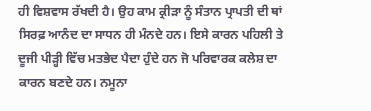ਹੀ ਵਿਸ਼ਵਾਸ ਰੱਖਦੀ ਹੈ। ਉਹ ਕਾਮ ਕ੍ਰੀੜਾ ਨੂੰ ਸੰਤਾਨ ਪ੍ਰਾਪਤੀ ਦੀ ਥਾਂ ਸਿਰਫ਼ ਆਨੰਦ ਦਾ ਸਾਧਨ ਹੀ ਮੰਨਦੇ ਹਨ। ਇਸੇ ਕਾਰਨ ਪਹਿਲੀ ਤੇ ਦੂਜੀ ਪੀੜ੍ਹੀ ਵਿੱਚ ਮਤਭੇਦ ਪੈਦਾ ਹੁੰਦੇ ਹਨ ਜੋ ਪਰਿਵਾਰਕ ਕਲੇਸ਼ ਦਾ ਕਾਰਨ ਬਣਦੇ ਹਨ। ਨਮੂਨਾ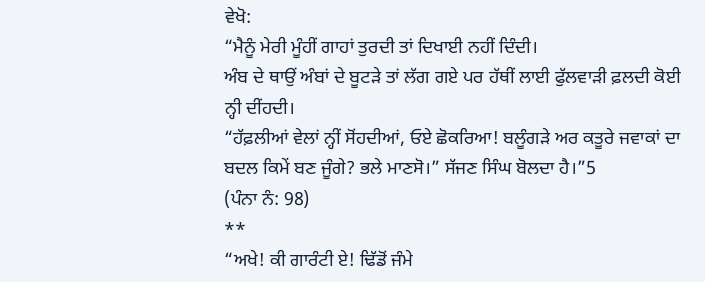ਵੇਖੋ:
“ਮੈਨੂੰ ਮੇਰੀ ਮੂੰਹੀਂ ਗਾਹਾਂ ਤੁਰਦੀ ਤਾਂ ਦਿਖਾਈ ਨਹੀਂ ਦਿੰਦੀ।
ਅੰਬ ਦੇ ਥਾਉਂ ਅੰਬਾਂ ਦੇ ਬੂਟੜੇ ਤਾਂ ਲੱਗ ਗਏ ਪਰ ਹੱਥੀਂ ਲਾਈ ਫੁੱਲਵਾੜੀ ਫ਼ਲਦੀ ਕੋਈ ਨ੍ਹੀ ਦੀਂਹਦੀ।
“ਹੱਫ਼ਲੀਆਂ ਵੇਲਾਂ ਨ੍ਹੀਂ ਸੋਂਹਦੀਆਂ, ਓਏ ਛੋਕਰਿਆ! ਬਲੂੰਗੜੇ ਅਰ ਕਤੂਰੇ ਜਵਾਕਾਂ ਦਾ ਬਦਲ ਕਿਮੇਂ ਬਣ ਜੂੰਗੇ? ਭਲੇ ਮਾਣਸੋ।” ਸੱਜਣ ਸਿੰਘ ਬੋਲਦਾ ਹੈ।”5
(ਪੰਨਾ ਨੰ: 98)
**
“ਅਖੇ! ਕੀ ਗਾਰੰਟੀ ਏ! ਢਿੱਡੋਂ ਜੰਮੇ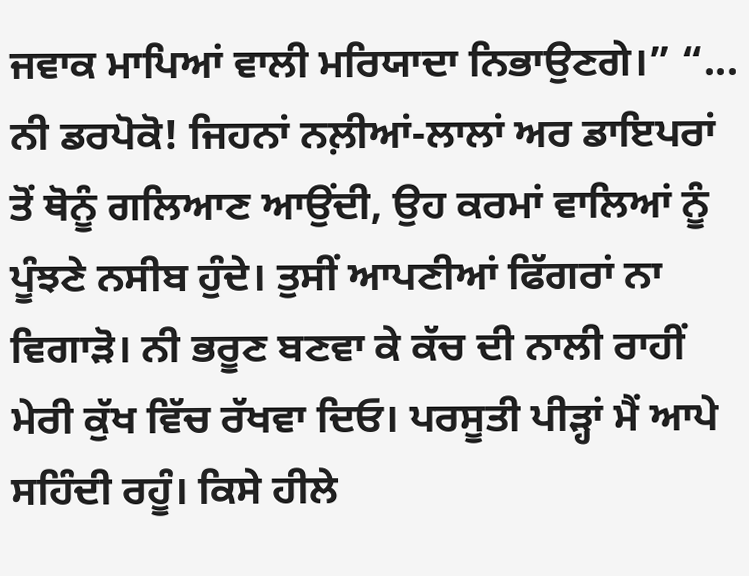ਜਵਾਕ ਮਾਪਿਆਂ ਵਾਲੀ ਮਰਿਯਾਦਾ ਨਿਭਾਉਣਗੇ।” “... ਨੀ ਡਰਪੋਕੋ! ਜਿਹਨਾਂ ਨਲ਼ੀਆਂ-ਲਾਲਾਂ ਅਰ ਡਾਇਪਰਾਂ ਤੋਂ ਥੋਨੂੰ ਗਲਿਆਣ ਆਉਂਦੀ, ਉਹ ਕਰਮਾਂ ਵਾਲਿਆਂ ਨੂੰ ਪੂੰਝਣੇ ਨਸੀਬ ਹੁੰਦੇ। ਤੁਸੀਂ ਆਪਣੀਆਂ ਫਿੱਗਰਾਂ ਨਾ ਵਿਗਾੜੋ। ਨੀ ਭਰੂਣ ਬਣਵਾ ਕੇ ਕੱਚ ਦੀ ਨਾਲੀ ਰਾਹੀਂ ਮੇਰੀ ਕੁੱਖ ਵਿੱਚ ਰੱਖਵਾ ਦਿਓ। ਪਰਸੂਤੀ ਪੀੜ੍ਹਾਂ ਮੈਂ ਆਪੇ ਸਹਿੰਦੀ ਰਹੂੰ। ਕਿਸੇ ਹੀਲੇ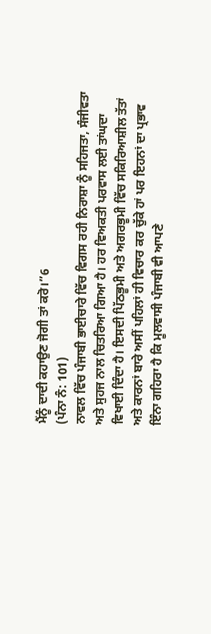ਮੈਂਨੂੰ ਦਾਦੀ ਕਹਾਉਣ ਜੋਗੀ ਤਾਂ ਕਰੋ।”6
(ਪੰਨਾ ਨੰ: 101)
ਨਾਵਲ ਵਿੱਚ ਪੰਜਾਬੀ ਭਾਈਚਾਰੇ ਵਿੱਚ ਵਿਗਸ ਰਹੀ ਨਿਰਾਸ਼ਾ ਨੂੰ ਸਹਿਜਤਾ, ਸੰਜੀਵਤਾ ਅਤੇ ਸੁਹਜ ਨਾਲ ਚਿਤਰਿਆ ਗਿਆ ਹੈ। ਹਰ ਵਿਅਕਤੀ ਪਰਵਾਸ ਲਈ ਤਾਂਘਦਾ ਵਿਖਾਈ ਦਿੰਦਾ ਹੈ। ਇਸਦੀ ਪਿੱਠਭੂਮੀ ਅਤੇ ਅਗਰਭੂਮੀ ਵਿੱਚ ਸਕਿਰਿਆਸ਼ੀਲ ਤੱਤਾਂ ਅਤੇ ਕਾਰਨਾਂ ਬਾਰੇ ਅਸੀਂ ਪਹਿਲਾਂ ਹੀ ਵਿਚਾਰ ਕਰ ਚੁੱਕੇ ਹਾਂ ਪਰ ਇਹਨਾਂ ਦਾ ਪ੍ਰਭਾਵ ਇੰਨਾ ਗਹਿਰਾ ਹੈ ਕਿ ਮੂਲਵਾਸੀ ਪੰਜਾਬੀ ਵੀ ਆਪਣੇ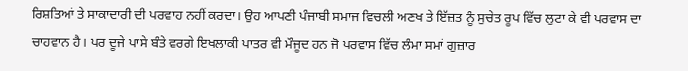ਰਿਸ਼ਤਿਆਂ ਤੇ ਸਾਕਾਦਾਰੀ ਦੀ ਪਰਵਾਹ ਨਹੀਂ ਕਰਦਾ। ਉਹ ਆਪਣੀ ਪੰਜਾਬੀ ਸਮਾਜ ਵਿਚਲੀ ਅਣਖ ਤੇ ਇੱਜ਼ਤ ਨੂੰ ਸੁਚੇਤ ਰੂਪ ਵਿੱਚ ਲੁਟਾ ਕੇ ਵੀ ਪਰਵਾਸ ਦਾ ਚਾਹਵਾਨ ਹੈ। ਪਰ ਦੂਜੇ ਪਾਸੇ ਬੰਤੇ ਵਰਗੇ ਇਖਲਾਕੀ ਪਾਤਰ ਵੀ ਮੌਜੂਦ ਹਨ ਜੋ ਪਰਵਾਸ ਵਿੱਚ ਲੰਮਾ ਸਮਾਂ ਗੁਜ਼ਾਰ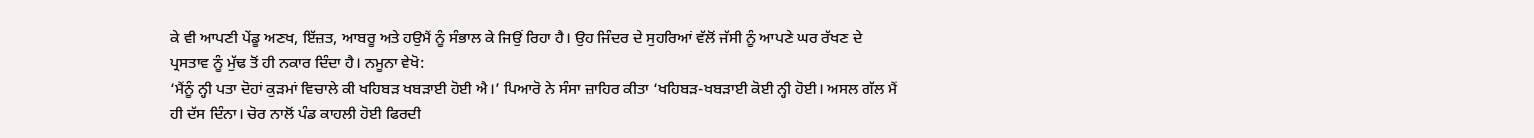ਕੇ ਵੀ ਆਪਣੀ ਪੇਂਡੂ ਅਣਖ, ਇੱਜ਼ਤ, ਆਬਰੂ ਅਤੇ ਹਉਮੈਂ ਨੂੰ ਸੰਭਾਲ ਕੇ ਜਿਉਂ ਰਿਹਾ ਹੈ। ਉਹ ਜਿੰਦਰ ਦੇ ਸੁਹਰਿਆਂ ਵੱਲੋਂ ਜੱਸੀ ਨੂੰ ਆਪਣੇ ਘਰ ਰੱਖਣ ਦੇ ਪ੍ਰਸਤਾਵ ਨੂੰ ਮੁੱਢ ਤੋਂ ਹੀ ਨਕਾਰ ਦਿੰਦਾ ਹੈ। ਨਮੂਨਾ ਵੇਖੋ:
‘ਮੈਂਨੂੰ ਨ੍ਹੀ ਪਤਾ ਦੋਹਾਂ ਕੁੜਮਾਂ ਵਿਚਾਲੇ ਕੀ ਖਹਿਬੜ ਖਬੜਾਈ ਹੋਈ ਐ।’ ਪਿਆਰੋ ਨੇ ਸੰਸਾ ਜ਼ਾਹਿਰ ਕੀਤਾ ‘ਖਹਿਬੜ-ਖਬੜਾਈ ਕੋਈ ਨ੍ਹੀ ਹੋਈ। ਅਸਲ ਗੱਲ ਮੈਂ ਹੀ ਦੱਸ ਦਿੰਨਾ। ਚੋਰ ਨਾਲੋਂ ਪੰਡ ਕਾਹਲੀ ਹੋਈ ਫਿਰਦੀ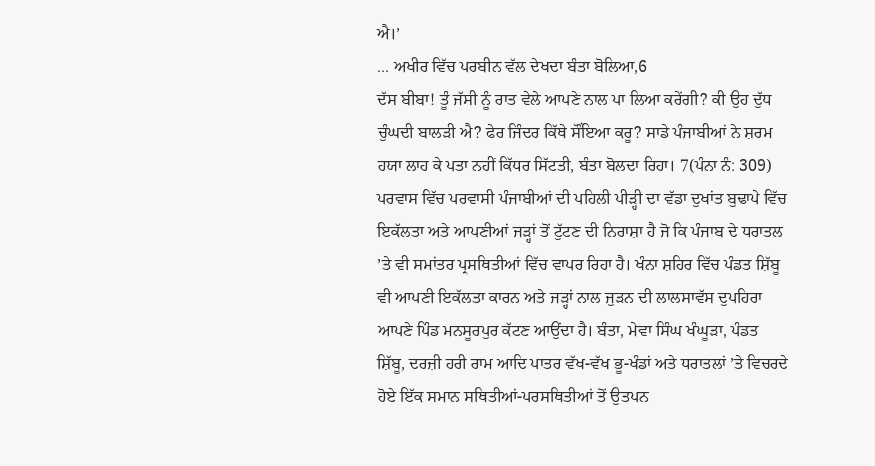ਐ।’
... ਅਖੀਰ ਵਿੱਚ ਪਰਬੀਨ ਵੱਲ ਦੇਖਦਾ ਬੰਤਾ ਬੋਲਿਆ,6
ਦੱਸ ਬੀਬਾ! ਤੂੰ ਜੱਸੀ ਨੂੰ ਰਾਤ ਵੇਲੇ ਆਪਣੇ ਨਾਲ ਪਾ ਲਿਆ ਕਰੇਂਗੀ? ਕੀ ਉਹ ਦੁੱਧ ਚੁੰਘਦੀ ਬਾਲੜੀ ਐ? ਫੇਰ ਜਿੰਦਰ ਕਿੱਥੇ ਸੌਂਇਆ ਕਰੂ? ਸਾਡੇ ਪੰਜਾਬੀਆਂ ਨੇ ਸ਼ਰਮ ਹਯਾ ਲਾਹ ਕੇ ਪਤਾ ਨਹੀਂ ਕਿੱਧਰ ਸਿੱਟਤੀ, ਬੰਤਾ ਬੋਲਦਾ ਰਿਹਾ। 7(ਪੰਨਾ ਨੰ: 309)
ਪਰਵਾਸ ਵਿੱਚ ਪਰਵਾਸੀ ਪੰਜਾਬੀਆਂ ਦੀ ਪਹਿਲੀ ਪੀੜ੍ਹੀ ਦਾ ਵੱਡਾ ਦੁਖਾਂਤ ਬੁਢਾਪੇ ਵਿੱਚ ਇਕੱਲਤਾ ਅਤੇ ਆਪਣੀਆਂ ਜੜ੍ਹਾਂ ਤੋਂ ਟੁੱਟਣ ਦੀ ਨਿਰਾਸ਼ਾ ਹੈ ਜੋ ਕਿ ਪੰਜਾਬ ਦੇ ਧਰਾਤਲ ’ਤੇ ਵੀ ਸਮਾਂਤਰ ਪ੍ਰਸਥਿਤੀਆਂ ਵਿੱਚ ਵਾਪਰ ਰਿਹਾ ਹੈ। ਖੰਨਾ ਸ਼ਹਿਰ ਵਿੱਚ ਪੰਡਤ ਸ਼ਿੱਬੂ ਵੀ ਆਪਣੀ ਇਕੱਲਤਾ ਕਾਰਨ ਅਤੇ ਜੜ੍ਹਾਂ ਨਾਲ ਜੁੜਨ ਦੀ ਲਾਲਸਾਵੱਸ ਦੁਪਹਿਰਾ ਆਪਣੇ ਪਿੰਡ ਮਨਸੂਰਪੁਰ ਕੱਟਣ ਆਉਂਦਾ ਹੈ। ਬੰਤਾ, ਮੇਵਾ ਸਿੰਘ ਖੰਘੂੜਾ, ਪੰਡਤ ਸ਼ਿੱਬੂ, ਦਰਜ਼ੀ ਹਰੀ ਰਾਮ ਆਦਿ ਪਾਤਰ ਵੱਖ-ਵੱਖ ਭੂ-ਖੰਡਾਂ ਅਤੇ ਧਰਾਤਲਾਂ ’ਤੇ ਵਿਚਰਦੇ ਹੋਏ ਇੱਕ ਸਮਾਨ ਸਥਿਤੀਆਂ-ਪਰਸਥਿਤੀਆਂ ਤੋਂ ਉਤਪਨ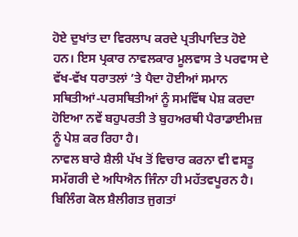ਹੋਏ ਦੁਖਾਂਤ ਦਾ ਵਿਰਲਾਪ ਕਰਦੇ ਪ੍ਰਤੀਪਾਦਿਤ ਹੋਏ ਹਨ। ਇਸ ਪ੍ਰਕਾਰ ਨਾਵਲਕਾਰ ਮੂਲਵਾਸ ਤੇ ਪਰਵਾਸ ਦੇ ਵੱਖ-ਵੱਖ ਧਰਾਤਲਾਂ ’ਤੇ ਪੈਦਾ ਹੋਈਆਂ ਸਮਾਨ ਸਥਿਤੀਆਂ-ਪਰਸਥਿਤੀਆਂ ਨੂੰ ਸਮਵਿੱਥ ਪੇਸ਼ ਕਰਦਾ ਹੋਇਆ ਨਵੇਂ ਬਹੁਪਰਤੀ ਤੇ ਬੁਹਅਰਥੀ ਪੈਰਾਡਾਈਮਜ਼ ਨੂੰ ਪੇਸ਼ ਕਰ ਰਿਹਾ ਹੈ।
ਨਾਵਲ ਬਾਰੇ ਸ਼ੈਲੀ ਪੱਖ ਤੋਂ ਵਿਚਾਰ ਕਰਨਾ ਵੀ ਵਸਤੂ ਸਮੱਗਰੀ ਦੇ ਅਧਿਐਨ ਜਿੰਨਾ ਹੀ ਮਹੱਤਵਪੂਰਨ ਹੈ। ਬਿਲਿੰਗ ਕੋਲ ਸ਼ੈਲੀਗਤ ਜੁਗਤਾਂ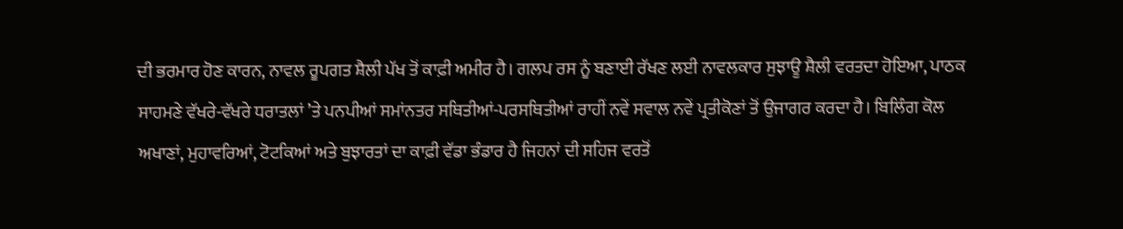ਦੀ ਭਰਮਾਰ ਹੋਣ ਕਾਰਨ, ਨਾਵਲ ਰੂਪਗਤ ਸ਼ੈਲੀ ਪੱਖ ਤੋਂ ਕਾਫ਼ੀ ਅਮੀਰ ਹੈ। ਗਲਪ ਰਸ ਨੂੰ ਬਣਾਈ ਰੱਖਣ ਲਈ ਨਾਵਲਕਾਰ ਸੁਝਾਊ ਸ਼ੈਲੀ ਵਰਤਦਾ ਹੋਇਆ, ਪਾਠਕ ਸਾਹਮਣੇ ਵੱਖਰੇ-ਵੱਖਰੇ ਧਰਾਤਲਾਂ ’ਤੇ ਪਨਪੀਆਂ ਸਮਾਂਨਤਰ ਸਥਿਤੀਆਂ-ਪਰਸਥਿਤੀਆਂ ਰਾਹੀਂ ਨਵੇਂ ਸਵਾਲ ਨਵੇਂ ਪ੍ਰਤੀਕੋਣਾਂ ਤੋਂ ਉਜਾਗਰ ਕਰਦਾ ਹੈ। ਬਿਲਿੰਗ ਕੋਲ ਅਖਾਣਾਂ, ਮੁਹਾਵਰਿਆਂ, ਟੋਟਕਿਆਂ ਅਤੇ ਬੁਝਾਰਤਾਂ ਦਾ ਕਾਫ਼ੀ ਵੱਡਾ ਭੰਡਾਰ ਹੈ ਜਿਹਨਾਂ ਦੀ ਸਹਿਜ ਵਰਤੋਂ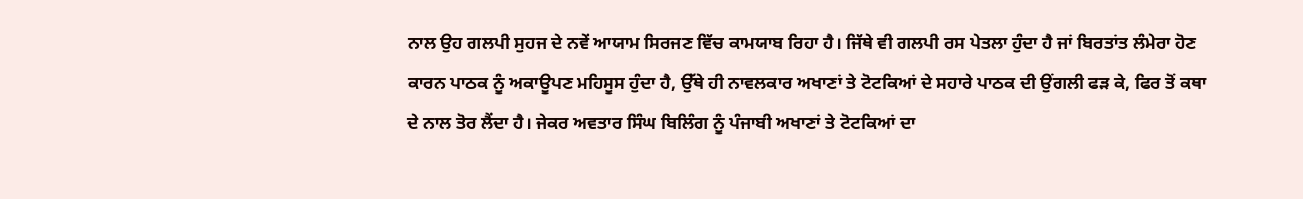ਨਾਲ ਉਹ ਗਲਪੀ ਸੁਹਜ ਦੇ ਨਵੇਂ ਆਯਾਮ ਸਿਰਜਣ ਵਿੱਚ ਕਾਮਯਾਬ ਰਿਹਾ ਹੈ। ਜਿੱਥੇ ਵੀ ਗਲਪੀ ਰਸ ਪੇਤਲਾ ਹੁੰਦਾ ਹੈ ਜਾਂ ਬਿਰਤਾਂਤ ਲੰਮੇਰਾ ਹੋਣ ਕਾਰਨ ਪਾਠਕ ਨੂੰ ਅਕਾਊਪਣ ਮਹਿਸੂਸ ਹੁੰਦਾ ਹੈ, ਉੱਥੇ ਹੀ ਨਾਵਲਕਾਰ ਅਖਾਣਾਂ ਤੇ ਟੋਟਕਿਆਂ ਦੇ ਸਹਾਰੇ ਪਾਠਕ ਦੀ ਉਂਗਲੀ ਫੜ ਕੇ, ਫਿਰ ਤੋਂ ਕਥਾ ਦੇ ਨਾਲ ਤੋਰ ਲੈਂਦਾ ਹੈ। ਜੇਕਰ ਅਵਤਾਰ ਸਿੰਘ ਬਿਲਿੰਗ ਨੂੰ ਪੰਜਾਬੀ ਅਖਾਣਾਂ ਤੇ ਟੋਟਕਿਆਂ ਦਾ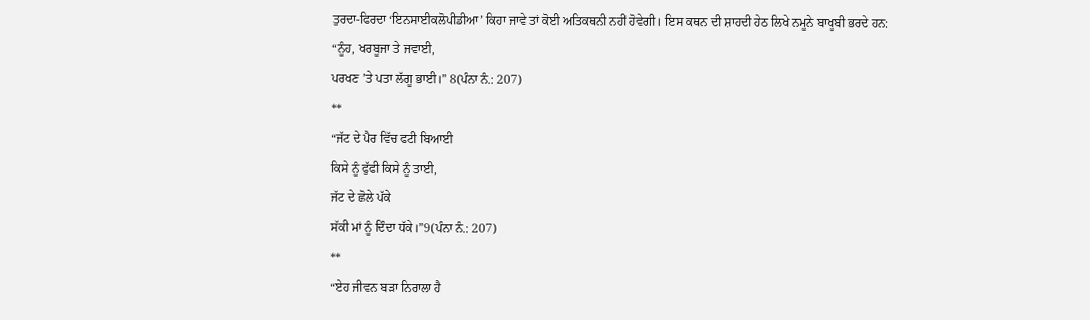ਤੁਰਦਾ-ਫਿਰਦਾ ‘ਇਨਸਾਈਕਲੋਪੀਡੀਆ’ ਕਿਹਾ ਜਾਵੇ ਤਾਂ ਕੋਈ ਅਤਿਕਥਨੀ ਨਹੀਂ ਹੋਵੇਗੀ। ਇਸ ਕਥਨ ਦੀ ਸ਼ਾਹਦੀ ਹੇਠ ਲਿਖੇ ਨਮੂਨੇ ਬਾਖੂਬੀ ਭਰਦੇ ਹਨ:
“ਨੂੰਹ, ਖਰਬੂਜਾ ਤੇ ਜਵਾਈ,
ਪਰਖਣ ’ਤੇ ਪਤਾ ਲੱਗੂ ਭਾਈ।” 8(ਪੰਨਾ ਨੰ.: 207)
**
“ਜੱਟ ਦੇ ਪੈਰ ਵਿੱਚ ਫਟੀ ਬਿਆਈ
ਕਿਸੇ ਨੂੰ ਫੁੱਫੀ ਕਿਸੇ ਨੂੰ ਤਾਈ,
ਜੱਟ ਦੇ ਛੋਲੇ ਪੱਕੇ
ਸੱਕੀ ਮਾਂ ਨੂੰ ਦਿੰਦਾ ਧੱਕੇ।”9(ਪੰਨਾ ਨੰ.: 207)
**
“ਏਹ ਜੀਵਨ ਬੜਾ ਨਿਰਾਲਾ ਹੈ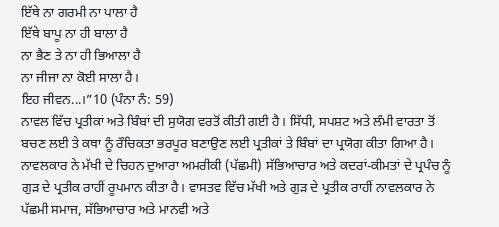ਇੱਥੇ ਨਾ ਗਰਮੀ ਨਾ ਪਾਲਾ ਹੈ
ਇੱਥੇ ਬਾਪੂ ਨਾ ਹੀ ਬਾਲਾ ਹੈ
ਨਾ ਭੈਣ ਤੇ ਨਾ ਹੀ ਭਿਆਲਾ ਹੈ
ਨਾ ਜੀਜਾ ਨਾ ਕੋਈ ਸਾਲਾ ਹੈ।
ਇਹ ਜੀਵਨ...।”10 (ਪੰਨਾ ਨੰ: 59)
ਨਾਵਲ ਵਿੱਚ ਪ੍ਰਤੀਕਾਂ ਅਤੇ ਬਿੰਬਾਂ ਦੀ ਸੁਯੋਗ ਵਰਤੋਂ ਕੀਤੀ ਗਈ ਹੈ। ਸਿੱਧੀ, ਸਪਸ਼ਟ ਅਤੇ ਲੰਮੀ ਵਾਰਤਾ ਤੋਂ ਬਚਣ ਲਈ ਤੇ ਕਥਾ ਨੂੰ ਰੌਚਿਕਤਾ ਭਰਪੂਰ ਬਣਾਉਣ ਲਈ ਪ੍ਰਤੀਕਾਂ ਤੇ ਬਿੰਬਾਂ ਦਾ ਪ੍ਰਯੋਗ ਕੀਤਾ ਗਿਆ ਹੈ। ਨਾਵਲਕਾਰ ਨੇ ਮੱਖੀ ਦੇ ਚਿਹਨ ਦੁਆਰਾ ਅਮਰੀਕੀ (ਪੱਛਮੀ) ਸੱਭਿਆਚਾਰ ਅਤੇ ਕਦਰਾਂ-ਕੀਮਤਾਂ ਦੇ ਪ੍ਰਪੰਚ ਨੂੰ ਗੁੜ ਦੇ ਪ੍ਰਤੀਕ ਰਾਹੀਂ ਰੂਪਮਾਨ ਕੀਤਾ ਹੈ। ਵਾਸਤਵ ਵਿੱਚ ਮੱਖੀ ਅਤੇ ਗੁੜ ਦੇ ਪ੍ਰਤੀਕ ਰਾਹੀਂ ਨਾਵਲਕਾਰ ਨੇ ਪੱਛਮੀ ਸਮਾਜ, ਸੱਭਿਆਚਾਰ ਅਤੇ ਮਾਨਵੀ ਅਤੇ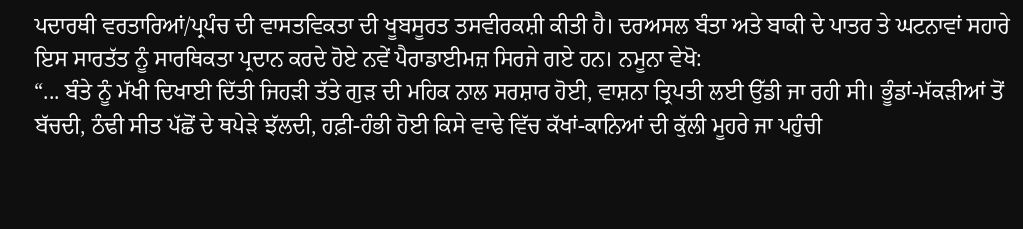ਪਦਾਰਥੀ ਵਰਤਾਰਿਆਂ/ਪ੍ਰਪੰਚ ਦੀ ਵਾਸਤਵਿਕਤਾ ਦੀ ਖੂਬਸੂਰਤ ਤਸਵੀਰਕਸ਼ੀ ਕੀਤੀ ਹੈ। ਦਰਅਸਲ ਬੰਤਾ ਅਤੇ ਬਾਕੀ ਦੇ ਪਾਤਰ ਤੇ ਘਟਨਾਵਾਂ ਸਹਾਰੇ ਇਸ ਸਾਰਤੱਤ ਨੂੰ ਸਾਰਥਿਕਤਾ ਪ੍ਰਦਾਨ ਕਰਦੇ ਹੋਏ ਨਵੇਂ ਪੈਰਾਡਾਈਮਜ਼ ਸਿਰਜੇ ਗਏ ਹਨ। ਨਮੂਨਾ ਵੇਖੋ:
“... ਬੰਤੇ ਨੂੰ ਮੱਖੀ ਦਿਖਾਈ ਦਿੱਤੀ ਜਿਹੜੀ ਤੱਤੇ ਗੁੜ ਦੀ ਮਹਿਕ ਨਾਲ ਸਰਸ਼ਾਰ ਹੋਈ, ਵਾਸ਼ਨਾ ਤ੍ਰਿਪਤੀ ਲਈ ਉੱਡੀ ਜਾ ਰਹੀ ਸੀ। ਭੂੰਡਾਂ-ਮੱਕੜੀਆਂ ਤੋਂ ਬੱਚਦੀ, ਠੰਢੀ ਸੀਤ ਪੱਛੋਂ ਦੇ ਥਪੇੜੇ ਝੱਲਦੀ, ਹਫ਼ੀ-ਹੰਭੀ ਹੋਈ ਕਿਸੇ ਵਾਢੇ ਵਿੱਚ ਕੱਖਾਂ-ਕਾਨਿਆਂ ਦੀ ਕੁੱਲੀ ਮੂਹਰੇ ਜਾ ਪਹੁੰਚੀ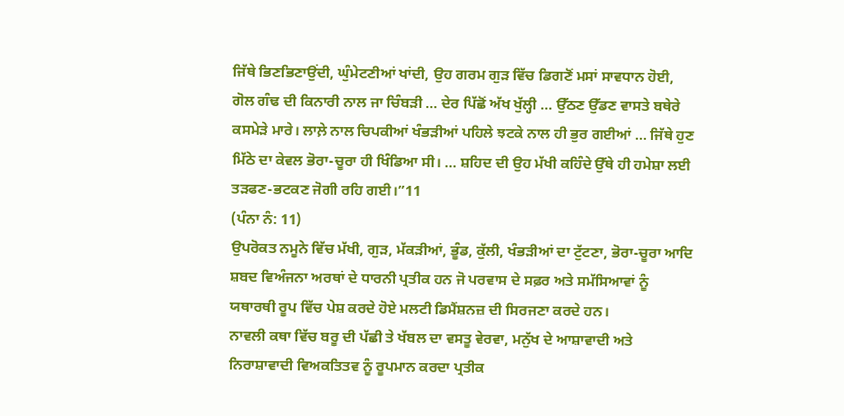ਜਿੱਥੇ ਭਿਣਭਿਣਾਉਂਦੀ, ਘੁੰਮੇਟਣੀਆਂ ਖਾਂਦੀ, ਉਹ ਗਰਮ ਗੁੜ ਵਿੱਚ ਡਿਗਣੋਂ ਮਸਾਂ ਸਾਵਧਾਨ ਹੋਈ, ਗੋਲ ਗੰਢ ਦੀ ਕਿਨਾਰੀ ਨਾਲ ਜਾ ਚਿੰਬੜੀ ... ਦੇਰ ਪਿੱਛੋਂ ਅੱਖ ਖੁੱਲ੍ਹੀ ... ਉੱਠਣ ਉੱਡਣ ਵਾਸਤੇ ਬਥੇਰੇ ਕਸਮੇੜੇ ਮਾਰੇ। ਲਾਲ਼ੇ ਨਾਲ ਚਿਪਕੀਆਂ ਖੰਭੜੀਆਂ ਪਹਿਲੇ ਝਟਕੇ ਨਾਲ ਹੀ ਭੁਰ ਗਈਆਂ ... ਜਿੱਥੇ ਹੁਣ ਮਿੱਠੇ ਦਾ ਕੇਵਲ ਭੋਰਾ-ਚੂਰਾ ਹੀ ਖਿੰਡਿਆ ਸੀ। ... ਸ਼ਹਿਦ ਦੀ ਉਹ ਮੱਖੀ ਕਹਿੰਦੇ ਉੱਥੇ ਹੀ ਹਮੇਸ਼ਾ ਲਈ ਤੜਫਣ-ਭਟਕਣ ਜੋਗੀ ਰਹਿ ਗਈ।”11
(ਪੰਨਾ ਨੰ: 11)
ਉਪਰੋਕਤ ਨਮੂਨੇ ਵਿੱਚ ਮੱਖੀ, ਗੁੜ, ਮੱਕੜੀਆਂ, ਭੂੰਡ, ਕੁੱਲੀ, ਖੰਭੜੀਆਂ ਦਾ ਟੁੱਟਣਾ, ਭੋਰਾ-ਚੂਰਾ ਆਦਿ ਸ਼ਬਦ ਵਿਅੰਜਨਾ ਅਰਥਾਂ ਦੇ ਧਾਰਨੀ ਪ੍ਰਤੀਕ ਹਨ ਜੋ ਪਰਵਾਸ ਦੇ ਸਫ਼ਰ ਅਤੇ ਸਮੱਸਿਆਵਾਂ ਨੂੰ ਯਥਾਰਥੀ ਰੂਪ ਵਿੱਚ ਪੇਸ਼ ਕਰਦੇ ਹੋਏ ਮਲਟੀ ਡਿਮੈਂਸ਼ਨਜ਼ ਦੀ ਸਿਰਜਣਾ ਕਰਦੇ ਹਨ।
ਨਾਵਲੀ ਕਥਾ ਵਿੱਚ ਬਰੂ ਦੀ ਪੱਛੀ ਤੇ ਖੱਬਲ ਦਾ ਵਸਤੂ ਵੇਰਵਾ, ਮਨੁੱਖ ਦੇ ਆਸ਼ਾਵਾਦੀ ਅਤੇ ਨਿਰਾਸ਼ਾਵਾਦੀ ਵਿਅਕਤਿਤਵ ਨੂੰ ਰੂਪਮਾਨ ਕਰਦਾ ਪ੍ਰਤੀਕ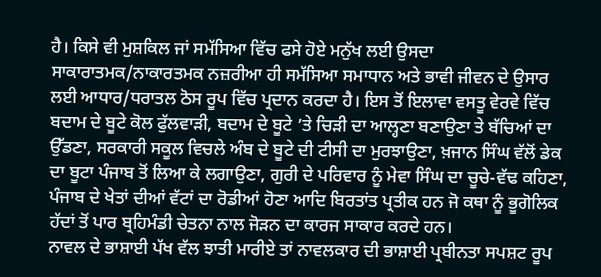ਹੈ। ਕਿਸੇ ਵੀ ਮੁਸ਼ਕਿਲ ਜਾਂ ਸਮੱਸਿਆ ਵਿੱਚ ਫਸੇ ਹੋਏ ਮਨੁੱਖ ਲਈ ਉਸਦਾ ਸਾਕਾਰਾਤਮਕ/ਨਾਕਾਰਤਮਕ ਨਜ਼ਰੀਆ ਹੀ ਸਮੱਸਿਆ ਸਮਾਧਾਨ ਅਤੇ ਭਾਵੀ ਜੀਵਨ ਦੇ ਉਸਾਰ ਲਈ ਆਧਾਰ/ਧਰਾਤਲ ਠੋਸ ਰੂਪ ਵਿੱਚ ਪ੍ਰਦਾਨ ਕਰਦਾ ਹੈ। ਇਸ ਤੋਂ ਇਲਾਵਾ ਵਸਤੂ ਵੇਰਵੇ ਵਿੱਚ ਬਦਾਮ ਦੇ ਬੂਟੇ ਕੋਲ ਫੁੱਲਵਾੜੀ, ਬਦਾਮ ਦੇ ਬੂਟੇ ’ਤੇ ਚਿੜੀ ਦਾ ਆਲ੍ਹਣਾ ਬਣਾਉਣਾ ਤੇ ਬੱਚਿਆਂ ਦਾ ਉੱਡਣਾ, ਸਰਕਾਰੀ ਸਕੂਲ ਵਿਚਲੇ ਅੰਬ ਦੇ ਬੂਟੇ ਦੀ ਟੀਸੀ ਦਾ ਮੁਰਝਾਉਣਾ, ਖ਼ਜਾਨ ਸਿੰਘ ਵੱਲੋਂ ਡੇਕ ਦਾ ਬੂਟਾ ਪੰਜਾਬ ਤੋਂ ਲਿਆ ਕੇ ਲਗਾਉਣਾ, ਗੁਰੀ ਦੇ ਪਰਿਵਾਰ ਨੂੰ ਮੇਵਾ ਸਿੰਘ ਦਾ ਚੂਚੇ-ਵੱਢ ਕਹਿਣਾ, ਪੰਜਾਬ ਦੇ ਖੇਤਾਂ ਦੀਆਂ ਵੱਟਾਂ ਦਾ ਰੋਡੀਆਂ ਹੋਣਾ ਆਦਿ ਬਿਰਤਾਂਤ ਪ੍ਰਤੀਕ ਹਨ ਜੋ ਕਥਾ ਨੂੰ ਭੂਗੋਲਿਕ ਹੱਦਾਂ ਤੋਂ ਪਾਰ ਬ੍ਰਹਿਮੰਡੀ ਚੇਤਨਾ ਨਾਲ ਜੋੜਨ ਦਾ ਕਾਰਜ ਸਾਕਾਰ ਕਰਦੇ ਹਨ।
ਨਾਵਲ ਦੇ ਭਾਸ਼ਾਈ ਪੱਖ ਵੱਲ ਝਾਤੀ ਮਾਰੀਏ ਤਾਂ ਨਾਵਲਕਾਰ ਦੀ ਭਾਸ਼ਾਈ ਪ੍ਰਬੀਨਤਾ ਸਪਸ਼ਟ ਰੂਪ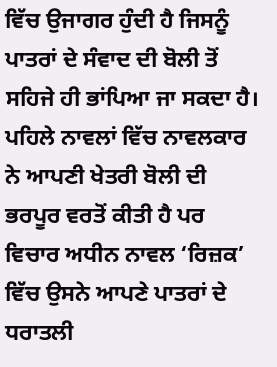ਵਿੱਚ ਉਜਾਗਰ ਹੁੰਦੀ ਹੈ ਜਿਸਨੂੰ ਪਾਤਰਾਂ ਦੇ ਸੰਵਾਦ ਦੀ ਬੋਲੀ ਤੋਂ ਸਹਿਜੇ ਹੀ ਭਾਂਪਿਆ ਜਾ ਸਕਦਾ ਹੈ। ਪਹਿਲੇ ਨਾਵਲਾਂ ਵਿੱਚ ਨਾਵਲਕਾਰ ਨੇ ਆਪਣੀ ਖੇਤਰੀ ਬੋਲੀ ਦੀ ਭਰਪੂਰ ਵਰਤੋਂ ਕੀਤੀ ਹੈ ਪਰ ਵਿਚਾਰ ਅਧੀਨ ਨਾਵਲ ‘ਰਿਜ਼ਕ’ ਵਿੱਚ ਉਸਨੇ ਆਪਣੇ ਪਾਤਰਾਂ ਦੇ ਧਰਾਤਲੀ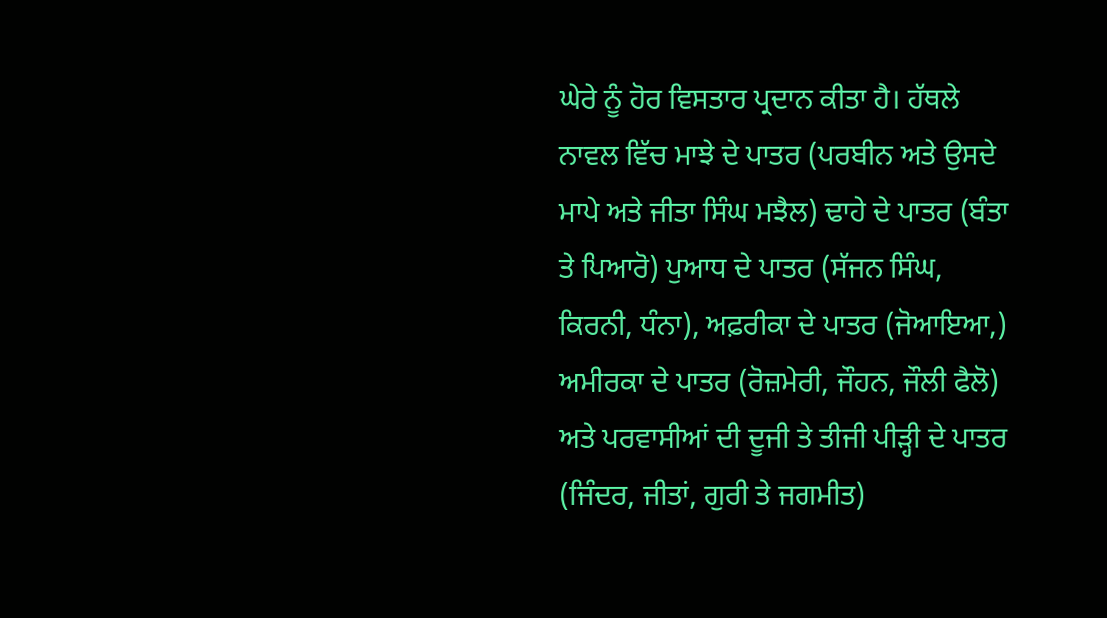ਘੇਰੇ ਨੂੰ ਹੋਰ ਵਿਸਤਾਰ ਪ੍ਰਦਾਨ ਕੀਤਾ ਹੈ। ਹੱਥਲੇ ਨਾਵਲ ਵਿੱਚ ਮਾਝੇ ਦੇ ਪਾਤਰ (ਪਰਬੀਨ ਅਤੇ ਉਸਦੇ ਮਾਪੇ ਅਤੇ ਜੀਤਾ ਸਿੰਘ ਮਝੈਲ) ਢਾਹੇ ਦੇ ਪਾਤਰ (ਬੰਤਾ ਤੇ ਪਿਆਰੋ) ਪੁਆਧ ਦੇ ਪਾਤਰ (ਸੱਜਨ ਸਿੰਘ, ਕਿਰਨੀ, ਧੰਨਾ), ਅਫ਼ਰੀਕਾ ਦੇ ਪਾਤਰ (ਜੋਆਇਆ,) ਅਮੀਰਕਾ ਦੇ ਪਾਤਰ (ਰੋਜ਼ਮੇਰੀ, ਜੌਹਨ, ਜੌਲੀ ਫੈਲੋ) ਅਤੇ ਪਰਵਾਸੀਆਂ ਦੀ ਦੂਜੀ ਤੇ ਤੀਜੀ ਪੀੜ੍ਹੀ ਦੇ ਪਾਤਰ (ਜਿੰਦਰ, ਜੀਤਾਂ, ਗੁਰੀ ਤੇ ਜਗਮੀਤ)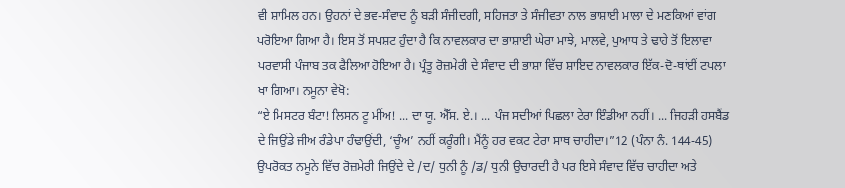ਵੀ ਸ਼ਾਮਿਲ ਹਨ। ਉਹਨਾਂ ਦੇ ਭਵ-ਸੰਵਾਦ ਨੂੰ ਬੜੀ ਸੰਜੀਦਗੀ, ਸਹਿਜਤਾ ਤੇ ਸੰਜੀਵਤਾ ਨਾਲ ਭਾਸ਼ਾਈ ਮਾਲਾ ਦੇ ਮਣਕਿਆਂ ਵਾਂਗ ਪਰੋਇਆ ਗਿਆ ਹੈ। ਇਸ ਤੋਂ ਸਪਸ਼ਟ ਹੁੰਦਾ ਹੈ ਕਿ ਨਾਵਲਕਾਰ ਦਾ ਭਾਸ਼ਾਈ ਘੇਰਾ ਮਾਝੇ, ਮਾਲਵੇ, ਪੁਆਧ ਤੇ ਢਾਹੇ ਤੋਂ ਇਲਾਵਾ ਪਰਵਾਸੀ ਪੰਜਾਬ ਤਕ ਫੈਲਿਆ ਹੋਇਆ ਹੈ। ਪ੍ਰੰਤੂ ਰੋਜ਼ਮੇਰੀ ਦੇ ਸੰਵਾਦ ਦੀ ਭਾਸ਼ਾ ਵਿੱਚ ਸ਼ਾਇਦ ਨਾਵਲਕਾਰ ਇੱਕ-ਦੋ-ਥਾਂਈਂ ਟਪਲਾ ਖਾ ਗਿਆ। ਨਮੂਨਾ ਵੇਖੋ:
“ਏ ਮਿਸਟਰ ਬੰਟਾ! ਲਿਸਨ ਟੂ ਮੀਂਅ! ... ਦਾ ਯੂ. ਐੱਸ. ਏ.। ... ਪੰਜ ਸਦੀਆਂ ਪਿਛਲਾ ਟੇਰਾ ਇੰਡੀਆ ਨਹੀਂ। ... ਜਿਹੜੀ ਹਸਬੈਂਡ ਦੇ ਜਿਉਂਡੇ ਜੀਅ ਰੰਡੇਪਾ ਹੰਢਾਉਂਦੀ, ‘ਚੂੰਅ’ ਨਹੀਂ ਕਰੂੰਗੀ। ਮੈਂਨੂੰ ਹਰ ਵਕਟ ਟੇਰਾ ਸਾਥ ਚਾਹੀਦਾ।”12 (ਪੰਨਾ ਨੰ. 144-45)
ਉਪਰੋਕਤ ਨਮੂਨੇ ਵਿੱਚ ਰੋਜ਼ਮੇਰੀ ਜਿਉਂਦੇ ਦੇ /ਦ/ ਧੁਨੀ ਨੂੰ /ਡ/ ਧੁਨੀ ਉਚਾਰਦੀ ਹੈ ਪਰ ਇਸੇ ਸੰਵਾਦ ਵਿੱਚ ਚਾਹੀਦਾ ਅਤੇ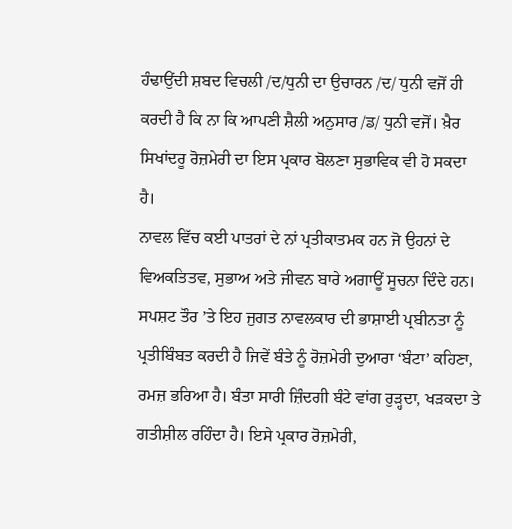ਹੰਢਾਉਂਦੀ ਸ਼ਬਦ ਵਿਚਲੀ /ਦ/ਧੁਨੀ ਦਾ ਉਚਾਰਨ /ਦ/ ਧੁਨੀ ਵਜੋਂ ਹੀ ਕਰਦੀ ਹੈ ਕਿ ਨਾ ਕਿ ਆਪਣੀ ਸ਼ੈਲੀ ਅਨੁਸਾਰ /ਡ/ ਧੁਨੀ ਵਜੋਂ। ਖ਼ੈਰ ਸਿਖਾਂਦਰੂ ਰੋਜ਼ਮੇਰੀ ਦਾ ਇਸ ਪ੍ਰਕਾਰ ਬੋਲਣਾ ਸੁਭਾਵਿਕ ਵੀ ਹੋ ਸਕਦਾ ਹੈ।
ਨਾਵਲ ਵਿੱਚ ਕਈ ਪਾਤਰਾਂ ਦੇ ਨਾਂ ਪ੍ਰਤੀਕਾਤਮਕ ਹਨ ਜੋ ਉਹਨਾਂ ਦੇ ਵਿਅਕਤਿਤਵ, ਸੁਭਾਅ ਅਤੇ ਜੀਵਨ ਬਾਰੇ ਅਗਾਊਂ ਸੂਚਨਾ ਦਿੰਦੇ ਹਨ। ਸਪਸ਼ਟ ਤੌਰ ’ਤੇ ਇਹ ਜੁਗਤ ਨਾਵਲਕਾਰ ਦੀ ਭਾਸ਼ਾਈ ਪ੍ਰਬੀਨਤਾ ਨੂੰ ਪ੍ਰਤੀਬਿੰਬਤ ਕਰਦੀ ਹੈ ਜਿਵੇਂ ਬੰਤੇ ਨੂੰ ਰੋਜ਼ਮੇਰੀ ਦੁਆਰਾ ‘ਬੰਟਾ’ ਕਹਿਣਾ, ਰਮਜ਼ ਭਰਿਆ ਹੈ। ਬੰਤਾ ਸਾਰੀ ਜ਼ਿੰਦਗੀ ਬੰਟੇ ਵਾਂਗ ਰੁੜ੍ਹਦਾ, ਖੜਕਦਾ ਤੇ ਗਤੀਸ਼ੀਲ ਰਹਿੰਦਾ ਹੈ। ਇਸੇ ਪ੍ਰਕਾਰ ਰੋਜ਼ਮੇਰੀ,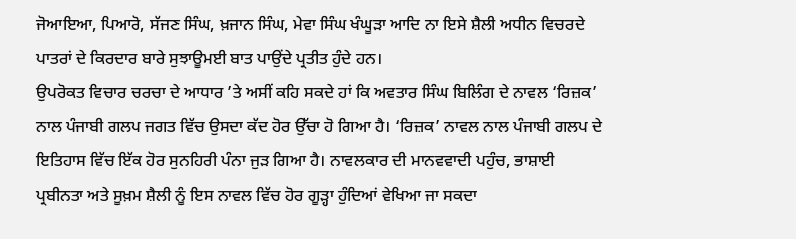ਜੋਆਇਆ, ਪਿਆਰੋ, ਸੱਜਣ ਸਿੰਘ, ਖ਼ਜਾਨ ਸਿੰਘ, ਮੇਵਾ ਸਿੰਘ ਖੰਘੂੜਾ ਆਦਿ ਨਾ ਇਸੇ ਸ਼ੈਲੀ ਅਧੀਨ ਵਿਚਰਦੇ ਪਾਤਰਾਂ ਦੇ ਕਿਰਦਾਰ ਬਾਰੇ ਸੁਝਾਊਮਈ ਬਾਤ ਪਾਉਂਦੇ ਪ੍ਰਤੀਤ ਹੁੰਦੇ ਹਨ।
ਉਪਰੋਕਤ ਵਿਚਾਰ ਚਰਚਾ ਦੇ ਆਧਾਰ ’ਤੇ ਅਸੀਂ ਕਹਿ ਸਕਦੇ ਹਾਂ ਕਿ ਅਵਤਾਰ ਸਿੰਘ ਬਿਲਿੰਗ ਦੇ ਨਾਵਲ ‘ਰਿਜ਼ਕ’ ਨਾਲ ਪੰਜਾਬੀ ਗਲਪ ਜਗਤ ਵਿੱਚ ਉਸਦਾ ਕੱਦ ਹੋਰ ਉੱਚਾ ਹੋ ਗਿਆ ਹੈ। ‘ਰਿਜ਼ਕ’ ਨਾਵਲ ਨਾਲ ਪੰਜਾਬੀ ਗਲਪ ਦੇ ਇਤਿਹਾਸ ਵਿੱਚ ਇੱਕ ਹੋਰ ਸੁਨਹਿਰੀ ਪੰਨਾ ਜੁੜ ਗਿਆ ਹੈ। ਨਾਵਲਕਾਰ ਦੀ ਮਾਨਵਵਾਦੀ ਪਹੁੰਚ, ਭਾਸ਼ਾਈ ਪ੍ਰਬੀਨਤਾ ਅਤੇ ਸੂਖ਼ਮ ਸ਼ੈਲੀ ਨੂੰ ਇਸ ਨਾਵਲ ਵਿੱਚ ਹੋਰ ਗੂੜ੍ਹਾ ਹੁੰਦਿਆਂ ਵੇਖਿਆ ਜਾ ਸਕਦਾ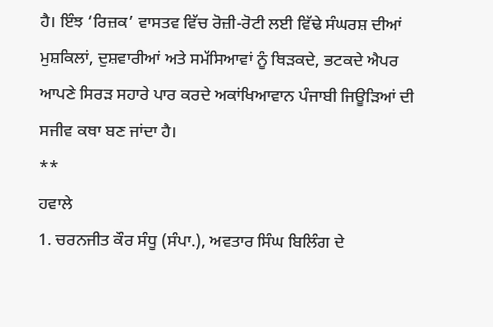ਹੈ। ਇੰਝ ‘ਰਿਜ਼ਕ’ ਵਾਸਤਵ ਵਿੱਚ ਰੋਜ਼ੀ-ਰੋਟੀ ਲਈ ਵਿੱਢੇ ਸੰਘਰਸ਼ ਦੀਆਂ ਮੁਸ਼ਕਿਲਾਂ, ਦੁਸ਼ਵਾਰੀਆਂ ਅਤੇ ਸਮੱਸਿਆਵਾਂ ਨੂੰ ਥਿੜਕਦੇ, ਭਟਕਦੇ ਐਪਰ ਆਪਣੇ ਸਿਰੜ ਸਹਾਰੇ ਪਾਰ ਕਰਦੇ ਅਕਾਂਖਿਆਵਾਨ ਪੰਜਾਬੀ ਜਿਊੜਿਆਂ ਦੀ ਸਜੀਵ ਕਥਾ ਬਣ ਜਾਂਦਾ ਹੈ।
**
ਹਵਾਲੇ
1. ਚਰਨਜੀਤ ਕੌਰ ਸੰਧੂ (ਸੰਪਾ.), ਅਵਤਾਰ ਸਿੰਘ ਬਿਲਿੰਗ ਦੇ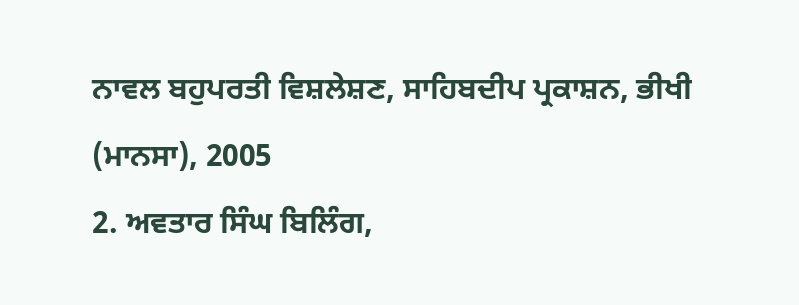ਨਾਵਲ ਬਹੁਪਰਤੀ ਵਿਸ਼ਲੇਸ਼ਣ, ਸਾਹਿਬਦੀਪ ਪ੍ਰਕਾਸ਼ਨ, ਭੀਖੀ (ਮਾਨਸਾ), 2005
2. ਅਵਤਾਰ ਸਿੰਘ ਬਿਲਿੰਗ,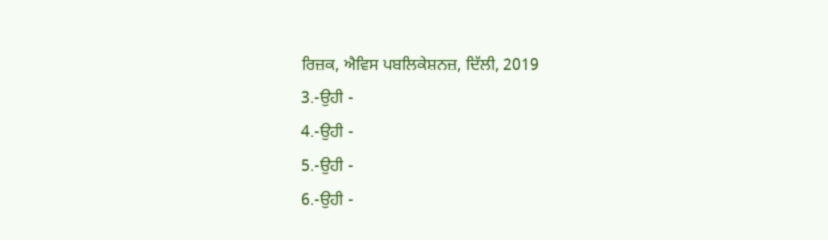ਰਿਜ਼ਕ, ਐਵਿਸ ਪਬਲਿਕੇਸ਼ਨਜ਼, ਦਿੱਲੀ, 2019
3.-ਉਹੀ -
4.-ਉਹੀ -
5.-ਉਹੀ -
6.-ਉਹੀ -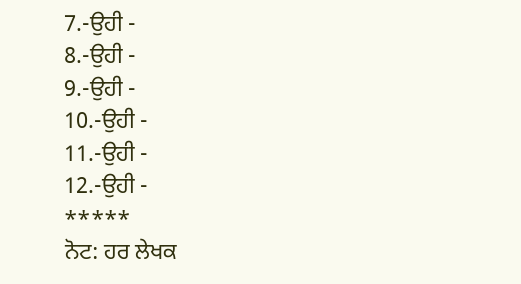7.-ਉਹੀ -
8.-ਉਹੀ -
9.-ਉਹੀ -
10.-ਉਹੀ -
11.-ਉਹੀ -
12.-ਉਹੀ -
*****
ਨੋਟ: ਹਰ ਲੇਖਕ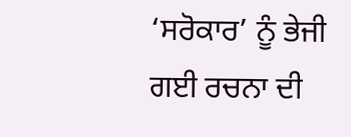‘ਸਰੋਕਾਰ’ ਨੂੰ ਭੇਜੀ ਗਈ ਰਚਨਾ ਦੀ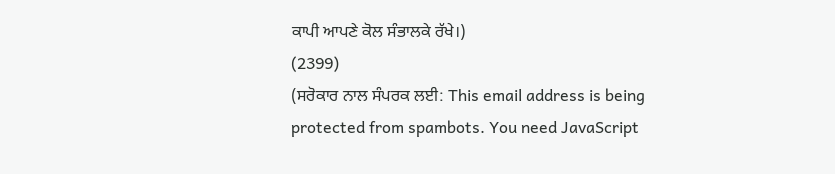ਕਾਪੀ ਆਪਣੇ ਕੋਲ ਸੰਭਾਲਕੇ ਰੱਖੇ।)
(2399)
(ਸਰੋਕਾਰ ਨਾਲ ਸੰਪਰਕ ਲਈ: This email address is being protected from spambots. You need JavaScript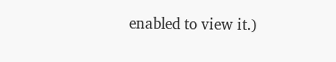enabled to view it.)